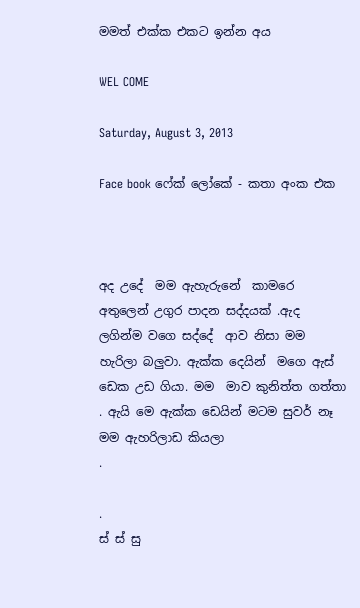මමත් එක්ක එකට ඉන්න අය

WEL COME

Saturday, August 3, 2013

Face book ෆේක් ලෝකේ - කතා අංක එක



අද උදේ  මම ඇහැරුනේ  කාමරෙ අතුලෙන් උගුර පාදන සද්දයක් .ඇද  ලගින්ම වගෙ සද්දේ  ආව නිසා මම හැරිලා බලුවා. ඇක්ක දෙයින්  මගෙ ඇස් ඩෙක උඩ ගියා. මම  මාව කුනිත්ත ගත්තා . ඇයි මෙ ඇක්ක ඩෙයින් මටම සුවර් නෑ මම ඇහරිලාඩ කියලා
.

.
ස් ස් සු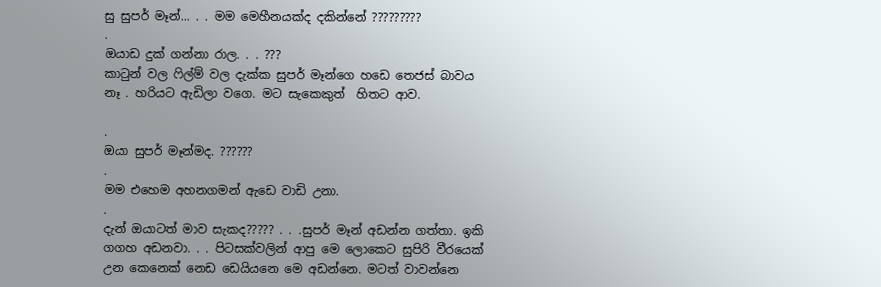සු සුපර් මෑන්... . . මම මෙහීනයක්ද දකින්නේ ?????????
.
ඔයාඩ දුක් ගන්නා රාල. . . ???
කාටුන් වල ෆිල්ම් වල දැක්ක සුපර් මෑන්ගෙ හඩෙ තෙජස් බාවය නෑ . හරියට ඇඩිලා වගෙ. මට සැකෙකුත්  හිතට ආව.

.
ඔයා සුපර් මෑන්මද. ??????
.
මම එහෙම අහනගමන් ඇඩෙ වාඩි උනා.
.
දැන් ඔයාටත් මාව සැකද????? . . .සුපර් මෑන් අඩන්න ගත්තා. ඉකි ගගහ අඩනවා. . . පිටසක්වලින් ආපු මෙ ලොකෙට සුපිරි වීරයෙක්  උන කෙනෙක් නෙඩ ඩෙයියනෙ මෙ අඩන්නෙ. මටත් වාවන්නෙ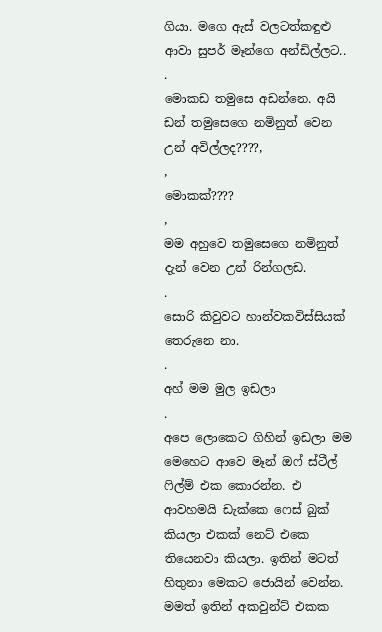ගියා. මගෙ ඇස් වලටත්කඳුළු ආවා සුපර් මෑන්ගෙ අන්ඩිල්ලට..
.
මොකඩ තමුසෙ අඩන්නෙ. අයි ඩන් තමුසෙගෙ නමිනුත් වෙන උන් අවිල්ලද????,
,
මොකක්????
,
මම අහුවෙ තමුසෙගෙ නමිනුත් දැන් වෙන උන් රින්ගලඩ.
.
සොරි කිවුවට හාන්වකවිස්සියක් තෙරුනෙ නා.
.
අහ් මම මුල ඉඩලා
.
අපෙ ලොකෙට ගිහින් ඉඩලා මම මෙහෙට ආවෙ මෑන් ඔෆ් ස්ටීල් ෆිල්ම් එක කොරන්න. එ ආවහමයි ඩැක්කෙ ෆෙස් බුක් කියලා එකක් නෙට් එකෙ තියෙනවා කියලා. ඉතින් මටත් හිතුනා මෙකට ජොයින් වෙන්න. මමත් ඉතින් අකවුන්ට් එකක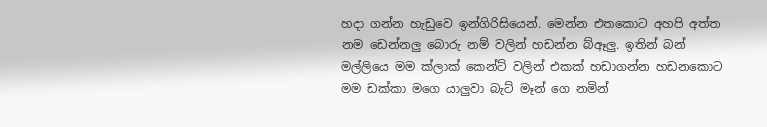හදා ගන්න හැඩුවෙ ඉන්ගිරිසියෙන්. මෙන්න එතකොට අහපි අත්ත නම ඩෙන්නලු බොරු නම් වලින් හඩන්න බ්ඈලු. ඉතින් බන් මල්ලියෙ මම ක්ලාක් කෙන්ට් වලින් එකක් හඩාගන්න හඩනකොට මම ඩක්කා මගෙ යාලුවා බැට් මෑන් ගෙ නමින්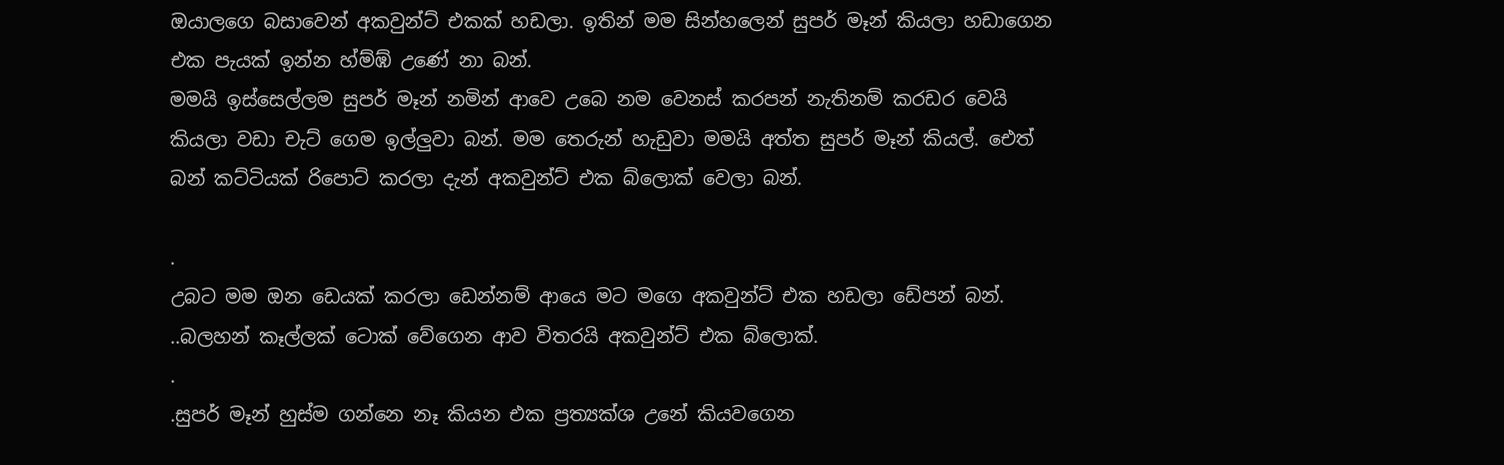ඔයාලගෙ බසාවෙන් අකවුන්ට් එකක් හඩලා. ඉතින් මම සින්හලෙන් සුපර් මෑන් කියලා හඩාගෙන එක පැයක් ඉන්න හ්ම්ඹ් උණේ නා බන්.
මමයි ඉස්සෙල්ලම සුපර් මෑන් නමින් ආවෙ උබෙ නම වෙනස් කරපන් නැතිනම් කරඩර වෙයි කියලා වඩා චැට් ගෙම ඉල්ලුවා බන්. මම තෙරුන් හැඩුවා මමයි අත්ත සුපර් මෑන් කියල්. ඓත් බන් කට්ටියක් රිපොට් කරලා දැන් අකවුන්ට් එක බ්ලොක් වෙලා බන්.

.
උබට මම ඔන ඩෙයක් කරලා ඩෙන්නම් ආයෙ මට මගෙ අකවුන්ට් එක හඩලා ඩේපන් බන්. ..බලහන් කෑල්ලක් ටොක් වේගෙන ආව විතරයි අකවුන්ට් එක බ්ලොක්.
.
.සුපර් මෑන් හුස්ම ගන්නෙ නෑ කියන එක ප්‍රත්‍යක්ශ උනේ කියවගෙන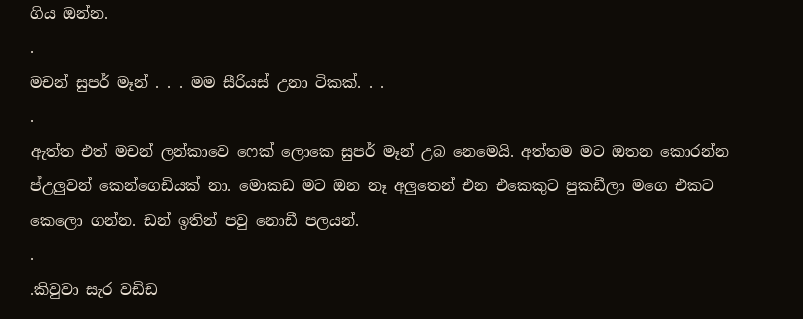ගිය ඔන්න.
.
මචන් සුපර් මෑන් . . . මම සීරියස් උනා ටිකක්. . .
.
ඇත්ත එත් මචන් ලන්කාවෙ ෆෙක් ලොකෙ සුපර් මෑන් උබ නෙමෙයි. අත්තම මට ඔතන කොරන්න ප්උලුවන් කෙන්ගෙඩියක් නා. මොකඩ මට ඔන නෑ අලුතෙන් එන එකෙකුට පුකඩීලා මගෙ එකට කෙලො ගන්න. ඩන් ඉතින් පවු නොඩී පලයන්.
.
.කිවුවා සැර වඩිඩ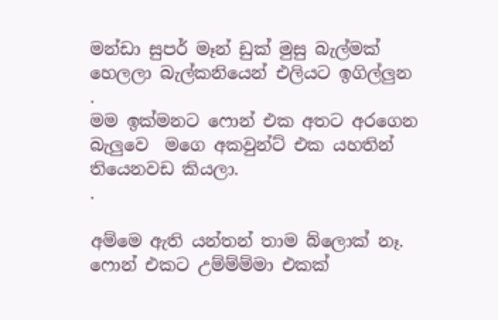මන්ඩා සුපර් මෑන් ඩුක් මුසු බැල්මක් හෙලලා බැල්කනියෙන් එලියට ඉගිල්ලුන
.
මම ඉක්මනට ෆොන් එක අතට අරගෙන බැලුවෙ  මගෙ අකවුන්ට් එක යහතින් තියෙනවඩ කියලා.
.

අම්මෙ ඇති යන්තන් තාම බ්ලොක් නෑ. ෆොන් එකට උම්ම්ම්මා එකක්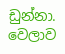ඩුන්නා.
වෙලාව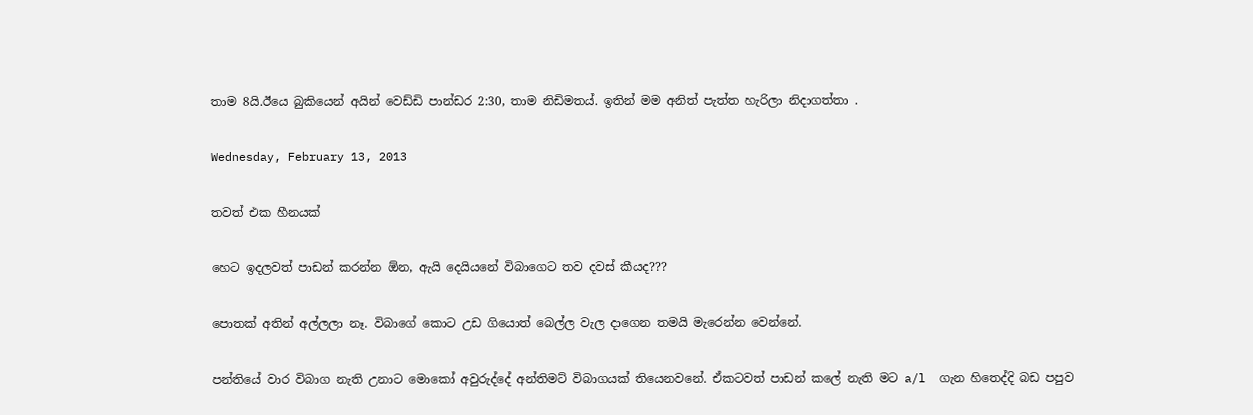තාම 8යි.ඊයෙ බුකියෙන් අයින් වෙඩ්ඩි පාන්ඩර 2:30, තාම නිඩිමතය්. ඉතින් මම අනිත් පැත්ත හැරිලා නිදාගත්තා .

Wednesday, February 13, 2013

තවත් එක හීනයක්‌

හෙට ඉදලවත් පාඩන් කරන්න ඕන, ඇයි දෙයියනේ විබාගෙට තව දවස් කීයද???

පොතක් අතින් අල්ලලා නෑ. විබාගේ කොට උඩ ගියොත් බෙල්ල වැල දාගෙන තමයි මැරෙන්න වෙන්නේ.

පන්තියේ වාර විබාග නැති උනාට මොකෝ අවුරුද්දේ අන්තිමට් විබාගයක් තියෙනවනේ. ඒකටවත් පාඩන් කලේ නැති මට a/l  ගැන හිතෙද්දි බඩ පපුව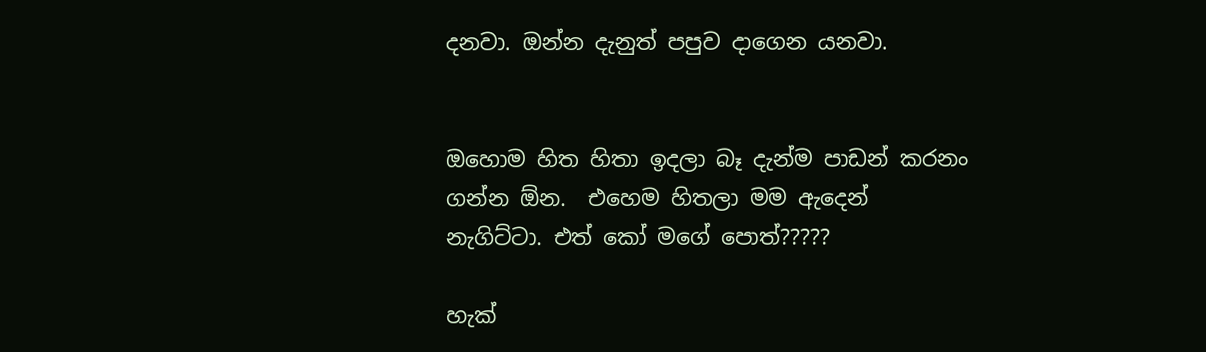දනවා. ඔන්න දැනුත් පපුව දාගෙන යනවා.


ඔහොම හිත හිතා ඉදලා බෑ දැන්ම පාඩන් කරනං ගන්න ඕන.  එහෙම හිතලා මම ඇදෙන් නැගිට්ටා. එත් කෝ මගේ පොත්?????

හැක්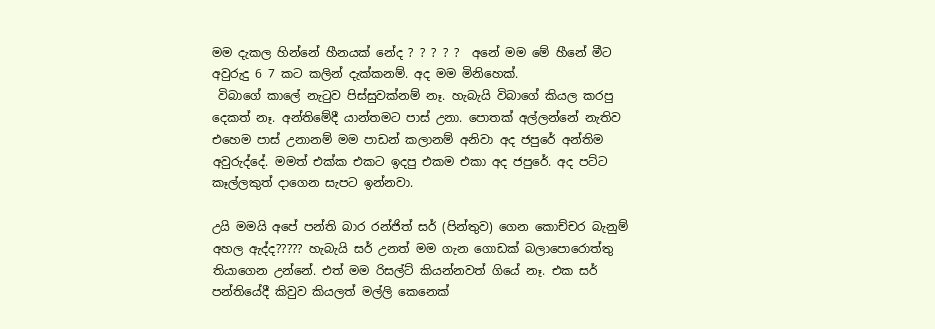මම දැකල හින්නේ හීනයක්‌ නේද ? ? ? ? ?  අනේ මම මේ හීනේ මීට අවුරුදු 6 7 කට කලින් දැක්කනම්. අද මම මිනිහෙක්.
 විබාගේ කාලේ නැටුව පිස්සුවක්නම් නෑ. හැබැයි විබාගේ කියල කරපු දෙකත් නෑ. අන්තිමේදී යාන්තමට පාස් උනා. පොතක් අල්ලන්නේ නැතිව එහෙම පාස් උනානම් මම පාඩන් කලානම් අනිවා අද ජපුරේ අන්තිම අවුරුද්දේ. මමත් එක්ක එකට ඉදපු එකම එකා අද ජපුරේ. අද පට්ට කෑල්ලකුත් දාගෙන සැපට ඉන්නවා.

උයි මමයි අපේ පන්ති බාර රන්ජිත් සර් (පින්තුව) ගෙන කොච්චර බැනුම් අහල ඇද්ද????? හැබැයි සර් උනත් මම ගැන ගොඩක් බලාපොරොත්තු තියාගෙන උන්නේ. එත් මම රිසල්ට් කියන්නවත් ගියේ නෑ. එක සර් පන්තියේදී කිවුව කියලත් මල්ලි කෙනෙක්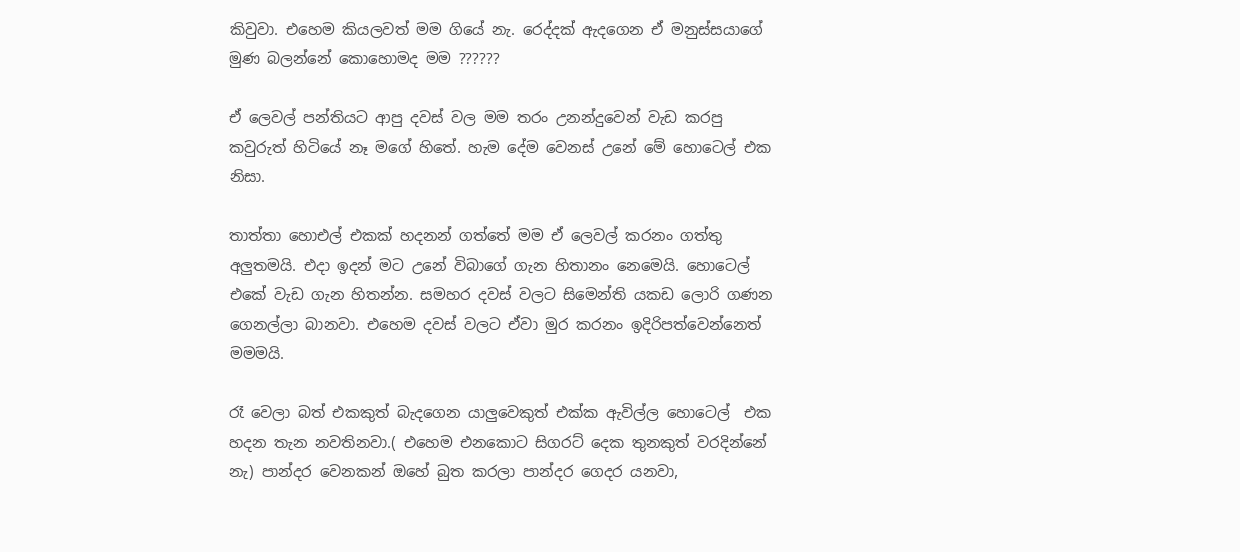කිවුවා. එහෙම කියලවත් මම ගියේ නැ. රෙද්දක් ඇදගෙන ඒ මනුස්සයාගේ මුණ බලන්නේ කොහොමද මම ??????

ඒ ලෙවල් පන්තියට ආපු දවස් වල මම තරං උනන්දුවෙන් වැඩ කරපු කවුරුත් හිටියේ නෑ මගේ හිතේ. හැම දේම වෙනස් උනේ මේ හොටෙල් එක නිසා.

තාත්තා හොඑල් එකක් හදනන් ගත්තේ මම ඒ ලෙවල් කරනං ගත්තු අලුතමයි. එදා ඉදන් මට උනේ විබාගේ ගැන හිතානං නෙමෙයි. හොටෙල් එකේ වැඩ ගැන හිතන්න. සමහර දවස් වලට සිමෙන්ති යකඩ ලොරි ගණන ගෙනල්ලා බානවා. එහෙම දවස් වලට ඒවා මුර කරනං ඉදිරිපත්වෙන්නෙත් මමමයි.

රෑ වෙලා බත් එකකුත් බැදගෙන යාලුවෙකුත් එක්ක ඇවිල්ල හොටෙල්  එක හදන තැන නවතිනවා.( එහෙම එනකොට සිගරට් දෙක තුනකුත් වරදින්නේ නැ) පාන්දර වෙනකන් ඔහේ බුත කරලා පාන්දර ගෙදර යනවා,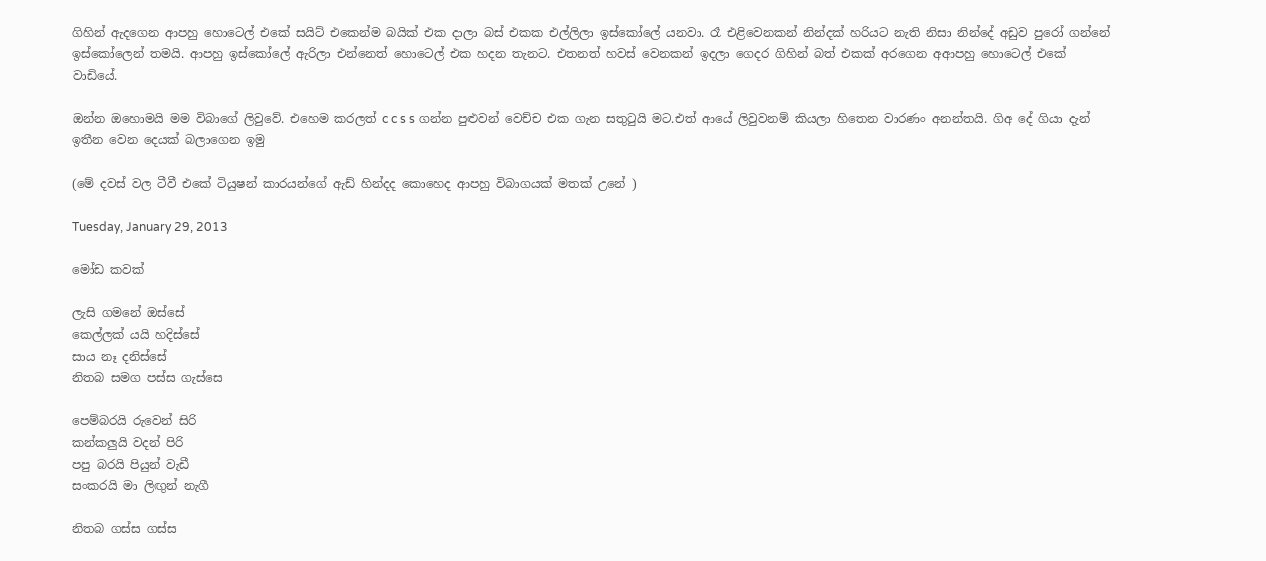ගිහින් ඇදගෙන ආපහු හොටෙල් එකේ සයිට් එකෙන්ම බයික් එක දාලා බස් එකක එල්ලිලා ඉස්කෝලේ යනවා. රෑ එළිවෙනකන් නින්දක් හරියට නැති නිසා නින්දේ අඩුව පුරෝ ගන්නේ ඉස්කෝලෙන් තමයි. ආපහු ඉස්කෝලේ ඇරිලා එන්නෙත් හොටෙල් එක හදන තැනට. එතනත් හවස් වෙනකන් ඉදලා ගෙදර ගිහින් බත් එකක් අරගෙන අආපහු හොටෙල් එකේ වාඩියේ.

ඔන්න ඔහොමයි මම විබාගේ ලිවුවේ. එහෙම කරලත් c c s s ගන්න පුළුවන් වෙච්ච එක ගැන සතුටුයි මට.එත් ආයේ ලිවුවනම් කියලා හිතෙන වාරණං අනන්තයි. ගිඅ දේ ගියා දැන් ඉතීන වෙන දෙයක් බලාගෙන ඉමු

(මේ දවස් වල ටීවී එකේ ටියුෂන් කාරයන්ගේ ඇඩ් හින්දද කොහෙද ආපහු විබාගයක් මතක් උනේ )

Tuesday, January 29, 2013

මෝඩ කවක්

ලැසි ගමනේ ඔස්සේ
කෙල්ලක් යයි හදිස්සේ
සාය නෑ දනිස්සේ
නිතබ සමග පස්ස ගැස්සෙ

පෙම්බරයි රුවෙන් සිරි
කන්කලුයි වදන් පිරි
පපු බරයි පියුන් වැඩී
සංකරයි මා ලිඟුන් නැගී

නිතබ ගස්ස ගස්ස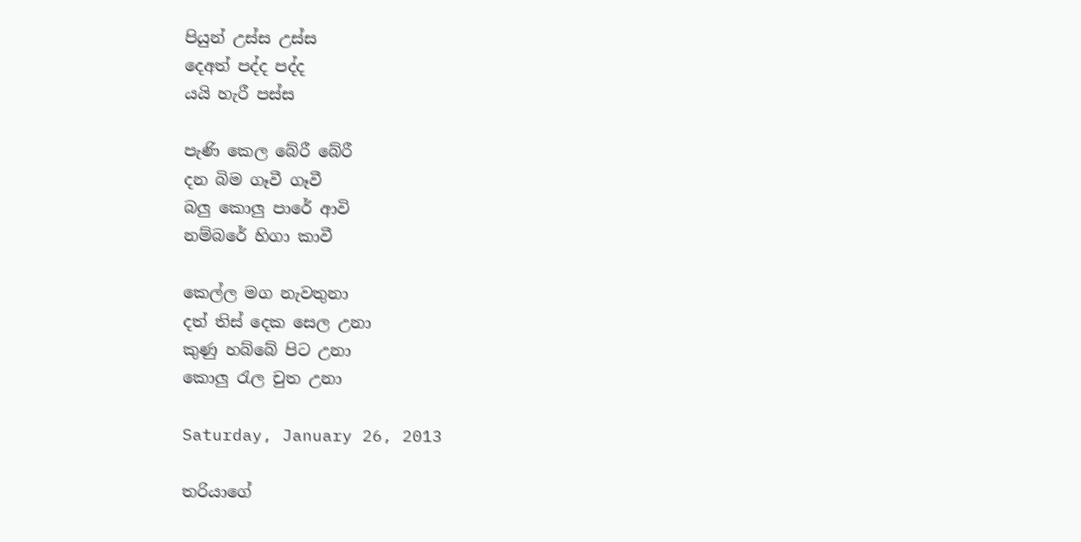පියුන් උස්ස උස්ස
දෙඅත් පද්ද පද්ද
යයි හැරී පස්ස

පැණි කෙල බේරී බේරී
දන බිම ගෑවී ගෑවී
බලු කොලු පාරේ ආවි
නම්බරේ හිගා කාවී

කෙල්ල මග නැවතුනා
දත් තිස් දෙක සෙල උනා
කුණු හබ්බේ පිට උනා
කොලු රැල චුත උනා

Saturday, January 26, 2013

තරියාගේ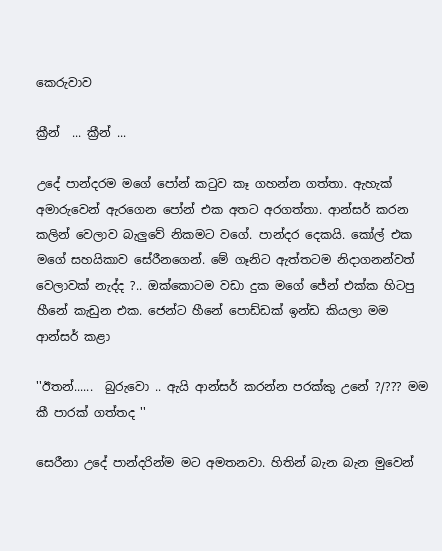කෙරුවාව

ක්‍රීන්  ... ක්‍රීන් ...

උදේ පාන්දරම මගේ පෝන් කටුව කෑ ගහන්න ගත්තා. ඇහැක් අමාරුවෙන් ඇරගෙන පෝන් එක අතට අරගත්තා. ආන්සර් කරන කලින් වෙලාව බැලුවේ නිකමට වගේ. පාන්දර දෙකයි. කෝල් එක මගේ සහයිකාව සේරීනගෙන්. මේ ගෑනිට ඇත්තටම නිදාගනන්වත් වෙලාවක් නැද්ද ?.. ඔක්කොටම වඩා දුක මගේ ජේන් එක්ක හිටපු හීනේ කැඩුන එක. ජෙන්ට හීනේ පොඩ්ඩක් ඉන්ඩ කියලා මම ආන්සර් කළා

''ඊතන්......  බුරුවො .. ඇයි ආන්සර් කරන්න පරක්කු උනේ ?/??? මම කී පාරක් ගත්තද ''

සෙරීනා උදේ පාන්දරින්ම මට අමතනවා. හිතින් බැන බැන මුවෙන්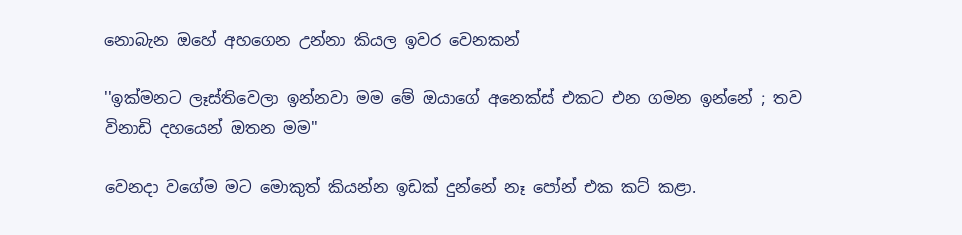නොබැන ඔහේ අහගෙන උන්නා කියල ඉවර වෙනකන්

''ඉක්මනට ලෑස්තිවෙලා ඉන්නවා මම මේ ඔයාගේ අනෙක්ස් එකට එන ගමන ඉන්නේ ; තව විනාඩි දහයෙන් ඔතන මම''

වෙනදා වගේම මට මොකුත් කියන්න ඉඩක් දුන්නේ නෑ පෝන් එක කට් කළා.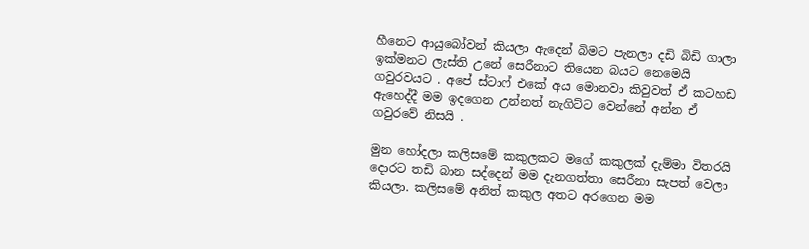හීනෙට ආයුබෝවන් කියලා ඇදෙන් බිමට පැනලා දඩි බිඩි ගාලා ඉක්මනට ලැස්ති උනේ සෙරීනාට තියෙන බයට නෙමෙයි ගවුරවයට . අපේ ස්ටාෆ් එකේ අය මොනවා කිවුවත් ඒ කටහඩ ඇහෙද්දී මම ඉදගෙන උන්නත් නැගිට්ට වෙන්නේ අන්න ඒ ගවුරවේ නිසයි .

මුන හෝදලා කලිසමේ කකුලකට මගේ කකුලක් දැම්මා විතරයි දොරට තඩි බාන සද්දෙන් මම දැනගත්තා සෙරීනා සැපත් වෙලා කියලා. කලිසමේ අනිත් කකුල අතට අරගෙන මම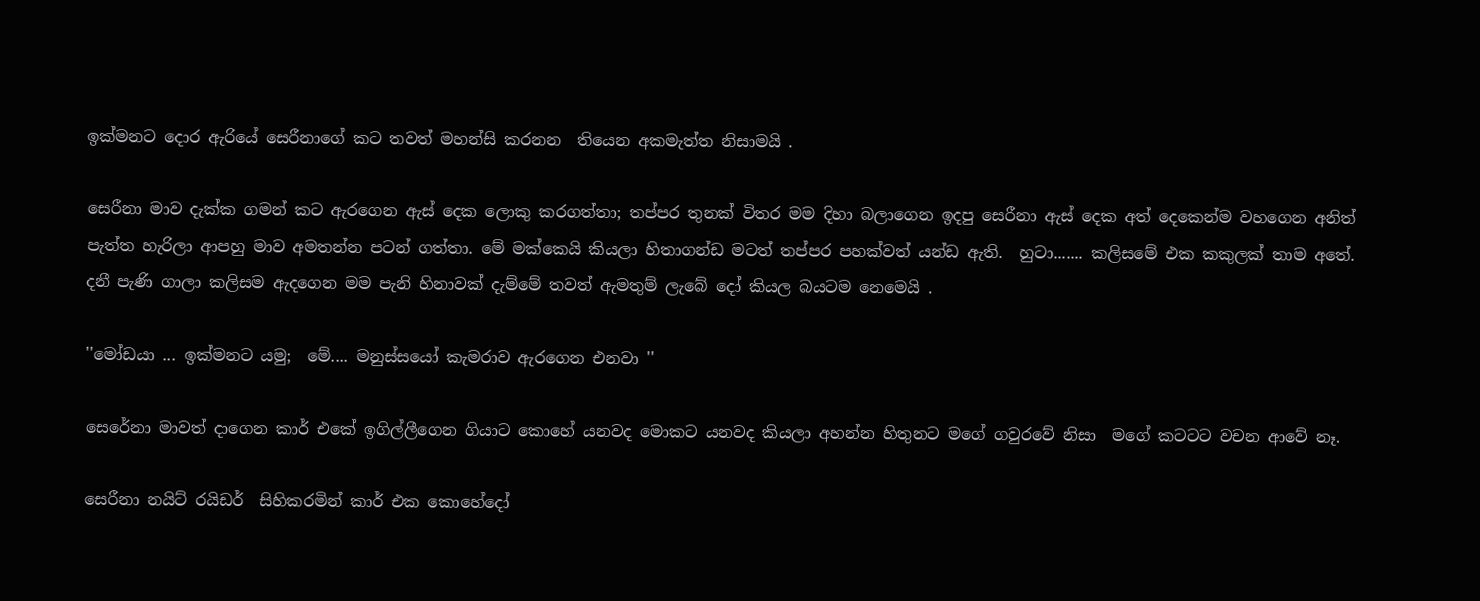ඉක්මනට දොර ඇරියේ සෙරීනාගේ කට තවත් මහන්සි කරනන  තියෙන අකමැත්ත නිසාමයි .

සෙරීනා මාව දැක්ක ගමන් කට ඇරගෙන ඇස් දෙක ලොකු කරගත්තා; තප්පර තුනක් විතර මම දිහා බලාගෙන ඉදපු සෙරීනා ඇස් දෙක අත් දෙකෙන්ම වහගෙන අනිත් පැත්ත හැරිලා ආපහු මාව අමතන්න පටන් ගත්තා. මේ මක්කෙයි කියලා හිතාගන්ඩ මටත් තප්පර පහක්වත් යන්ඩ ඇති.  හුටා....... කලිසමේ එක කකුලක් තාම අතේ. දනී පැණි ගාලා කලිසම ඇදගෙන මම පැනි හිනාවක්‌ දැම්මේ තවත් ඇමතුම් ලැබේ දෝ කියල බයටම නෙමෙයි .

''මෝඩයා ... ඉක්මනට යමු;  මේ.... මනුස්සයෝ කැමරාව ඇරගෙන එනවා ''

සෙරේනා මාවත් දාගෙන කාර් එකේ ඉගිල්ලීගෙන ගියාට කොහේ යනවද මොකට යනවද කියලා අහන්න හිතුනට මගේ ගවුරවේ නිසා  මගේ කටටට වචන ආවේ නෑ.

සෙරීනා නයිට් රයිඩර්  සිහිකරමින් කාර් එක කොහේදෝ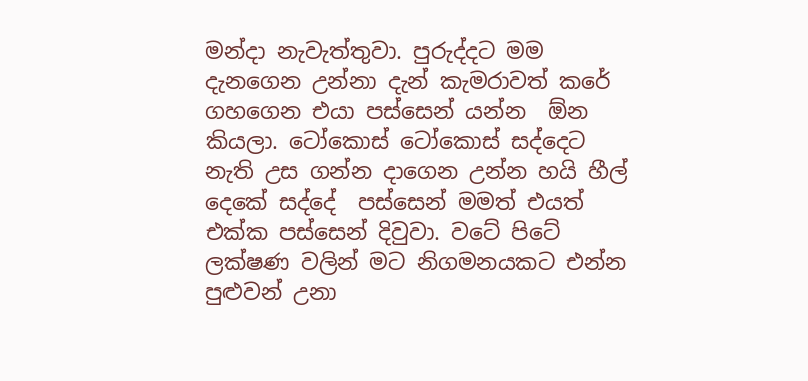මන්දා නැවැත්තුවා. පුරුද්දට මම දැනගෙන උන්නා දැන් කැමරාවත් කරේ ගහගෙන එයා පස්සෙන් යන්න  ඕන කියලා. ටෝකොස්‌ ටෝකොස්‌ සද්දෙට නැති උස ගන්න දාගෙන උන්න හයි හීල් දෙකේ සද්දේ  පස්සෙන් මමත් එයත් එක්ක පස්සෙන් දිවුවා. වටේ පිටේ ලක්ෂණ වලින් මට නිගමනයකට එන්න පුළුවන් උනා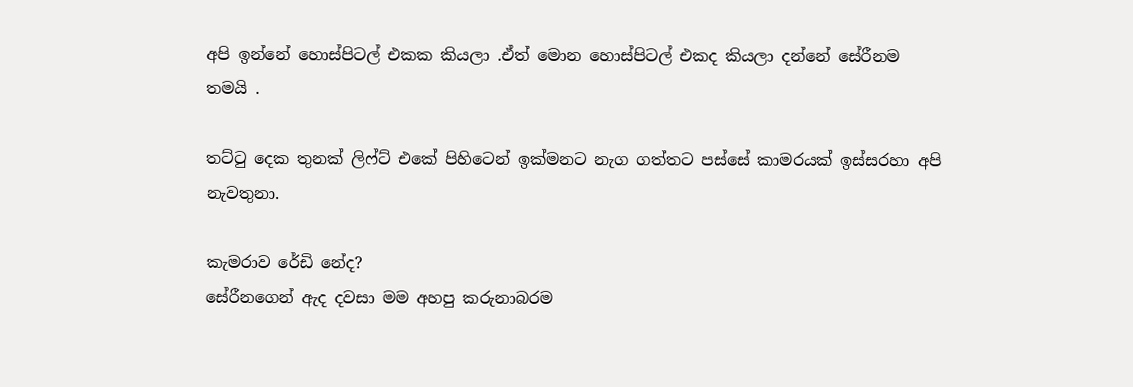අපි ඉන්නේ හොස්පිටල් එකක කියලා .ඒත් මොන හොස්පිටල් එකද කියලා දන්නේ සේරීනම තමයි .

තට්ටු දෙක තුනක් ලිෆ්ට් එකේ පිහිටෙන් ඉක්මනට නැග ගත්තට පස්සේ කාමරයක් ඉස්සරහා අපි නැවතුනා.

කැමරාව රේඩි නේද?
සේරීනගෙන් ඇද දවසා මම අහපු කරුනාබරම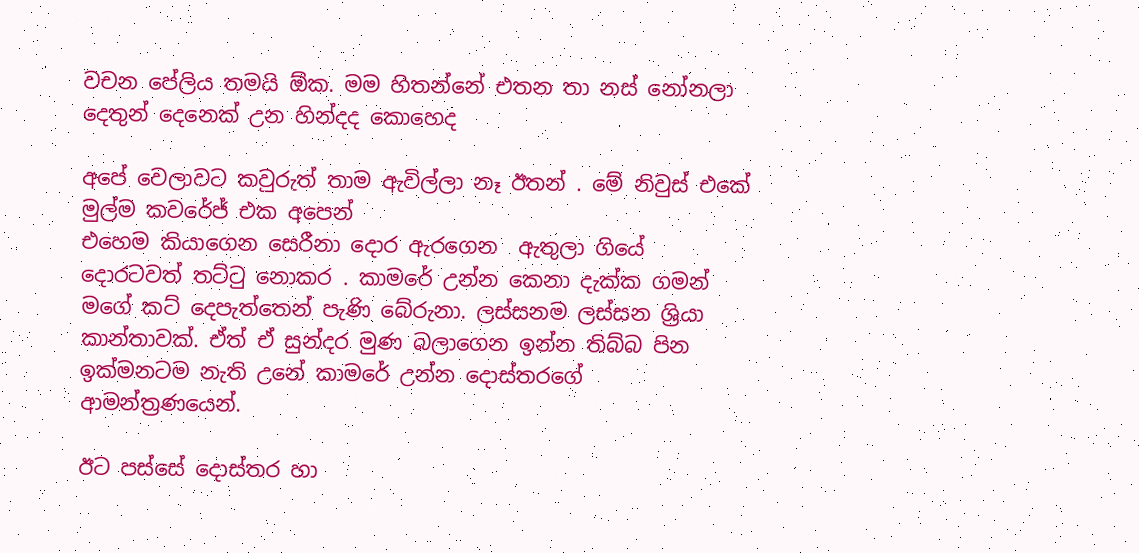වචන පේලිය තමයි ඕක. මම හිතන්නේ එතන තා නස් නෝනලා දෙතුන් දෙනෙක් උන හින්දද කොහෙද

අපේ වෙලාවට කවුරුත් තාම ඇවිල්ලා නෑ ඊතන් . මේ නිවුස් එකේ මුල්ම කවරේජ් එක අපෙන්
එහෙම කියාගෙන සෙරීනා දොර ඇරගෙන  ඇතුලා ගියේ දොරටවත් තට්ටු නොකර . කාමරේ උන්න කෙනා දැක්ක ගමන් මගේ කට් දෙපැත්තෙන් පැණි බේරුනා. ලස්සනම ලස්සන ශ්‍රියා කාන්තාවක්. ඒත් ඒ සුන්දර මුණ බලාගෙන ඉන්න තිබ්බ පින ඉක්මනටම නැති උනේ කාමරේ උන්න දොස්තරගේ ආමන්ත්‍රණයෙන්.

ඊට පස්සේ දොස්තර හා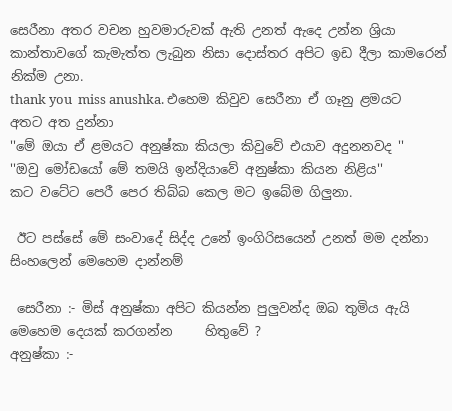සෙරීනා අතර වචන හුවමාරුවක් ඇති උනත් ඇදෙ උන්න ශ්‍රියා කාන්තාවගේ කැමැත්ත ලැබුන නිසා දොස්තර අපිට ඉඩ දීලා කාමරෙන් නික්ම උනා.
thank you  miss anushka. එහෙම කිවුව සෙරීනා ඒ ගෑනු ළමයට අතට අත දුන්නා
''මේ ඔයා ඒ ළමයට අනුෂ්කා කියලා කිවුවේ එයාව අදුනනවද ''
''ඔවු මෝඩයෝ මේ තමයි ඉන්දියාවේ අනුෂ්කා කියන නිළිය''
කට වටේට පෙරී පෙර තිබ්බ කෙල මට ඉබේම ගිලුනා.

 ඊට පස්සේ මේ සංවාදේ සිද්ද උනේ ඉංගිරිසයෙන් උනත් මම දන්නා සිංහලෙන් මෙහෙම දාන්නම්

 සෙරීනා :- මිස් අනුෂ්කා අපිට කියන්න පුලුවන්ද ඔබ තුමිය ඇයි මෙහෙම දෙයක් කරගන්න     හිතුවේ ?
අනුෂ්කා :-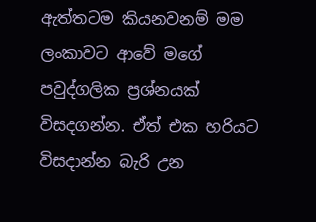ඇත්තටම කියනවනම් මම ලංකාවට ආවේ මගේ පවුද්ගලික ප්‍රශ්නයක් විසදගන්න. ඒත් එක හරියට විසදාන්න බැරි උන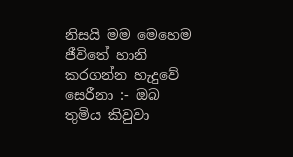නිසයි මම මෙහෙම ජීවිතේ හානි කරගන්න හැදුවේ
සෙරීනා :- ඔබ තුමිය කිවුවා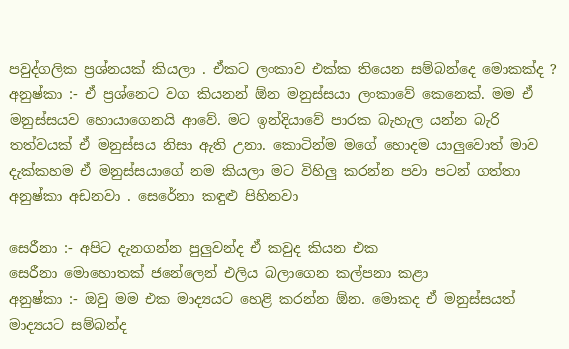පවුද්ගලික ප්‍රශ්නයක් කියලා . ඒකට ලංකාව එක්ක තියෙන සම්බන්දෙ මොකක්ද ?
අනුෂ්කා :- ඒ ප්‍රශ්නෙට වග කියනන් ඕන මනුස්සයා ලංකාවේ කෙනෙක්. මම ඒ මනුස්සයව හොයාගෙනයි ආවේ. මට ඉන්දියාවේ පාරක බැහැල යන්න බැරි තත්වයක් ඒ මනුස්සය නිසා ඇති උනා. කොටින්ම මගේ හොදම යාලුවොත් මාව දැක්කහම ඒ මනුස්සයාගේ නම කියලා මට විහිලු කරන්න පවා පටන් ගත්තා
අනුෂ්කා අඩනවා . සෙරේනා කඳුළු පිහිනවා

සෙරීනා :- අපිට දැනගන්න පුලුවන්ද ඒ කවුද කියන එක
සෙරීනා මොහොතක් ජනේලෙන් එලිය බලාගෙන කල්පනා කළා
අනුෂ්කා :- ඔවු මම එක මාද්‍යයට හෙළි කරන්න ඕන. මොකද ඒ මනුස්සයත් මාද්‍යයට සම්බන්ද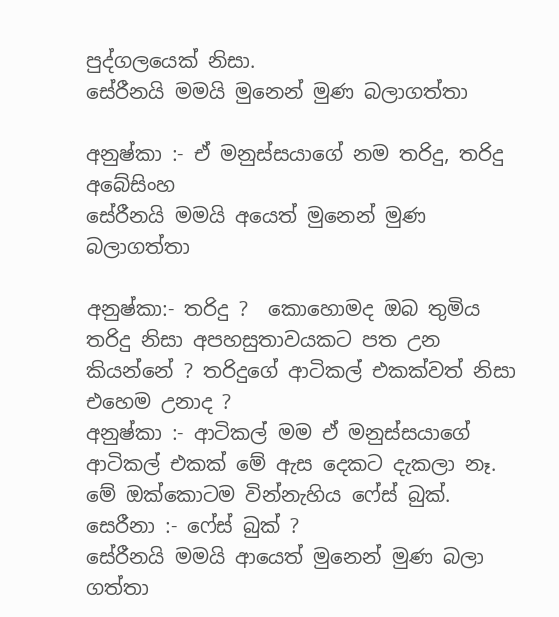පුද්ගලයෙක් නිසා.
සේරීනයි මමයි මුනෙන් මුණ බලාගත්තා

අනුෂ්කා :- ඒ මනුස්සයාගේ නම තරිදු, තරිදු අබේසිංහ
සේරීනයි මමයි අයෙත් මුනෙන් මුණ බලාගත්තා

අනුෂ්කා:- තරිදු ?  කොහොමද ඔබ තුමිය තරිදු නිසා අපහසුතාවයකට පත උන කියන්නේ ? තරිදුගේ ආටිකල් එකක්වත් නිසා එහෙම උනාද ?
අනුෂ්කා :- ආටිකල් මම ඒ මනුස්සයාගේ ආටිකල් එකක් මේ ඇස දෙකට දැකලා නෑ. මේ ඔක්කොටම වින්නැහිය ෆේස් බුක්.
සෙරීනා :- ෆේස් බුක් ?
සේරීනයි මමයි ආයෙත් මුනෙන් මුණ බලා ගත්තා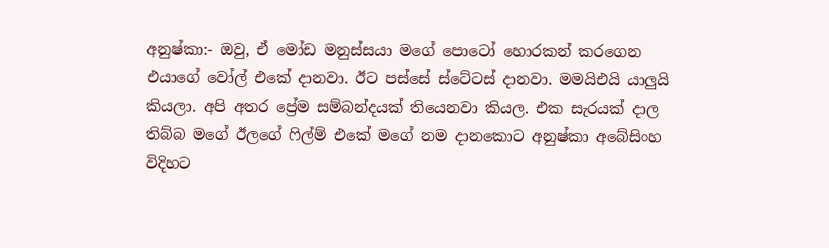අනුෂ්කා:- ඔවු, ඒ මෝඩ මනුස්සයා මගේ පොටෝ හොරකන් කරගෙන එයාගේ වෝල් එකේ දානවා. ඊට පස්සේ ස්ටේටස් දානවා. මමයිඑයි යාලුයි කියලා. අපි අතර ප්‍රේම සම්බන්දයක් තියෙනවා කියල. එක සැරයක් දාල තිබ්බ මගේ ඊලගේ ෆිල්ම් එකේ මගේ නම දානකොට අනුෂ්කා අබේසිංහ විදිහට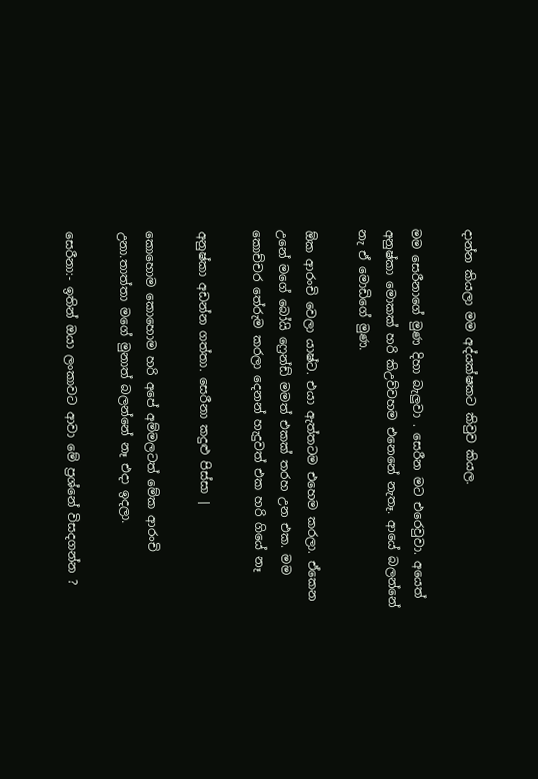දාන්න කියලා මම අද්යක්ෂකට කිවුව කියල.

මම සෙරීනාගේ මුණ දිහා බැලුවා . සෙරීන මට එරෙවුවා. අයෙත් අනුෂ්කා මොකක් හරි කිඋව්වහම එනෙනේ නැතෑ. ආයේ බලන්නේ නැ ඒ මොඩිගේ මුණ.

ඕක ආරංචි වෙලා යාෂ්ට. එයා ඇත්තටම එහෙම කරලා. ඒකෙන උනේ මගේ බෝයි ෆ්‍රෙන්ඩ් මමත් එකක් තරහ උන එක. මම කොච්චර තේරුම කරලා දෙනන් හැදුවත් එක හරි ගියේ නෑ

අනුෂ්කා අඩන්න ගත්තා. සෙරීනා කදුළු පිස්සා |

කොහොම කොහොම හරි අපේ අම්මලටත් මේක ආරංචි උනා.තාත්තා මගේ මුනාත් බලන්නේ නෑ එදා ඉදලා.

සෙරීනා:- ඉතින් ඔයා ලංකාවට ආවා මේ ප්‍රශ්නේ විසදගන්න ?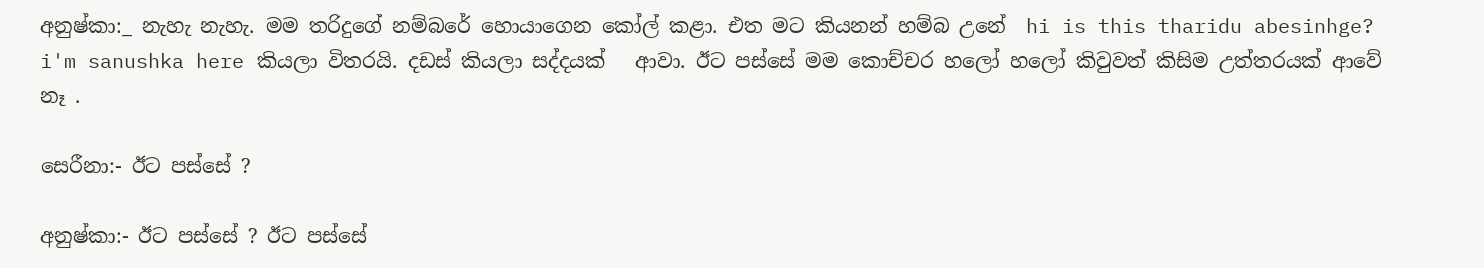අනුෂ්කා:_ නැහැ නැහැ. මම තරිදුගේ නම්බරේ හොයාගෙන කෝල් කළා. එත මට කියනන් හම්බ උනේ  hi is this tharidu abesinhge? i'm sanushka here කියලා විතරයි. දඩස් කියලා සද්දයක්   ආවා. ඊට පස්සේ මම කොච්චර හලෝ හලෝ කිවුවත් කිසිම උත්තරයක්‌ ආවේ නෑ .

සෙරීනා:- ඊට පස්සේ ?

අනුෂ්කා:- ඊට පස්සේ ? ඊට පස්සේ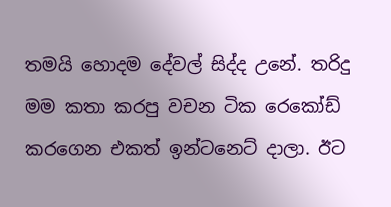තමයි හොදම දේවල් සිද්ද උනේ. තරිදු මම කතා කරපු වචන ටික රෙකෝඩ් කරගෙන එකත් ඉන්ටනෙට් දාලා. ඊට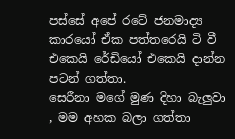පස්සේ අපේ රටේ ජනමාද්‍ය කාරයෝ ඒක පත්තරෙයි ටි වී එකෙයි රේඩියෝ එකෙයි දාන්න පටන් ගත්තා.
සෙරීනා මගේ මුණ දිහා බැලුවා , මම අහක බලා ගත්තා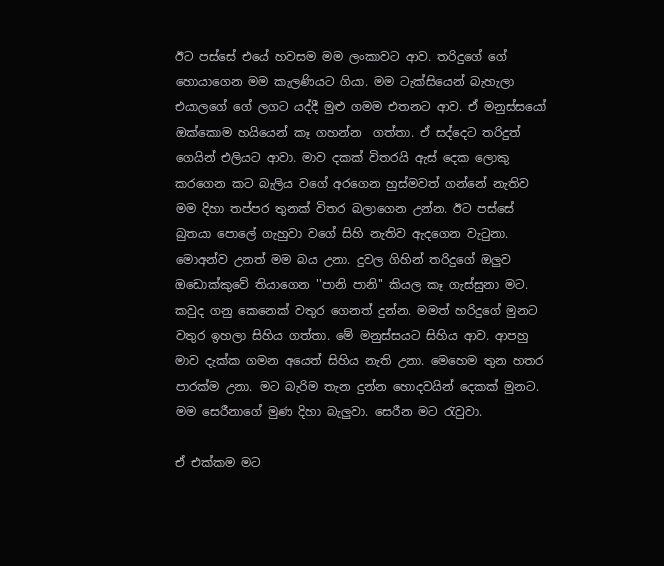ඊට පස්සේ එයේ හවසම මම ලංකාවට ආව. තරිදුගේ ගේ හොයාගෙන මම කැලණියට ගියා. මම ටැක්සියෙන් බැහැලා එයාලගේ ගේ ලගට යද්දී මුළු ගමම එතනට ආව. ඒ මනුස්සයෝ ඔක්කොම හයියෙන් කෑ ගහන්න  ගත්තා. ඒ සද්දෙට තරිදුත් ගෙයින් එලියට ආවා. මාව දකක් විතරයි ඇස් දෙක ලොකු කරගෙන කට බැලිය වගේ අරගෙන හුස්මවත් ගන්නේ නැතිව මම දිහා තප්පර තුනක් විතර බලාගෙන උන්න. ඊට පස්සේ බුතයා පොලේ ගැහුවා වගේ සිහි නැතිව ඇදගෙන වැටුනා. මොඅන්ව උනත් මම බය උනා. දුවල ගිහින් තරිදුගේ ඔලුව ඔඩොක්කුවේ තියාගෙන ''පානි පානි'' කියල කෑ ගැස්සුනා මට. කවුද ගනු කෙනෙක් වතුර ගෙනත් දුන්න. මමත් හරිදුගේ මුනට වතුර ඉහලා සිහිය ගත්තා. මේ මනුස්සයට සිහිය ආව. ආපහු මාව දැක්ක ගමන අයෙත් සිහිය නැති උනා. මෙහෙම තුන හතර පාරක්ම උනා. මට බැරිම තැන දුන්න හොදවයින් දෙකක් මුනට.
මම සෙරීනාගේ මුණ දිහා බැලුවා. සෙරීන මට රැවුවා.

ඒ එක්කම මට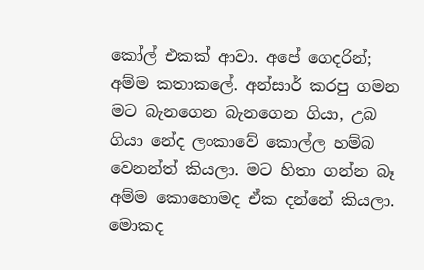කෝල් එකක් ආවා. අපේ ගෙදරින්; අම්ම කතාකලේ. අන්සාර් කරපු ගමන මට බැනගෙන බැනගෙන ගියා, උබ ගියා නේද ලංකාවේ කොල්ල හම්බ වෙනන්ත් කියලා. මට හිතා ගන්න බෑ අම්ම කොහොමද ඒක දන්නේ කියලා. මොකද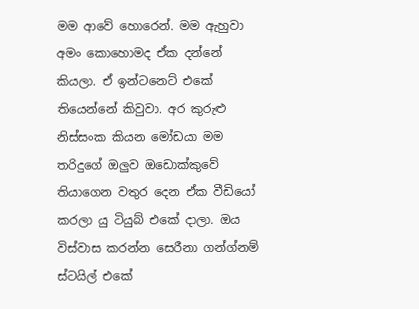මම ආවේ හොරෙන්. මම ඇහුවා අමං කොහොමද ඒක දන්නේ කියලා. ඒ ඉන්ටනෙට් එකේ තියෙන්නේ කිවුවා. අර කුරුළු නිස්සංක කියන මෝඩයා මම තරිදුගේ ඔලුව ඔඩොක්කුවේ තියාගෙන වතුර දෙන ඒක වීඩියෝ කරලා යු ටියුබ් එකේ දාලා. ඔය විස්වාස කරන්න සෙරීනා ගන්ග්නම් ස්ටයිල් එකේ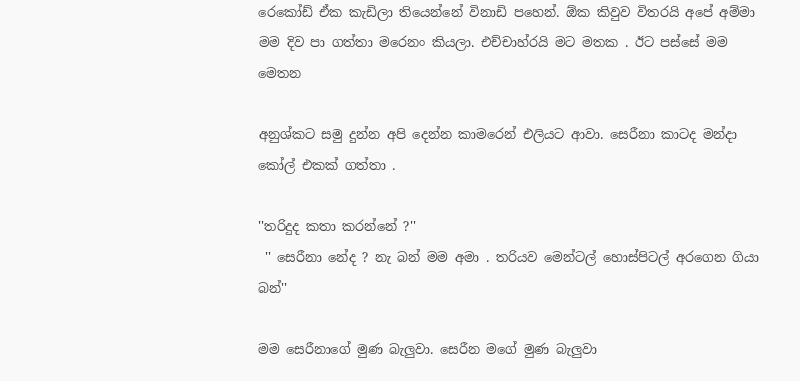රෙකෝඩ් ඒක කැඩිලා තියෙන්නේ විනාඩි පහෙන්. ඕක කිවුව විතරයි අපේ අම්මා මම දිව පා ගත්තා මරෙනං කියලා. එච්චාහ්රයි මට මතක . ඊට පස්සේ මම මෙතන

අනුශ්කට සමු දුන්න අපි දෙන්න කාමරෙන් එලියට ආවා. සෙරීනා කාටද මන්දා කෝල් එකක් ගත්තා .

''තරිදුද කතා කරන්නේ ?''
 '' සෙරීනා නේද ? නැ බන් මම අමා . තරියව මෙන්ටල් හොස්පිටල් අරගෙන ගියා බන්''

මම සෙරීනාගේ මුණ බැලුවා. සෙරීන මගේ මුණ බැලුවා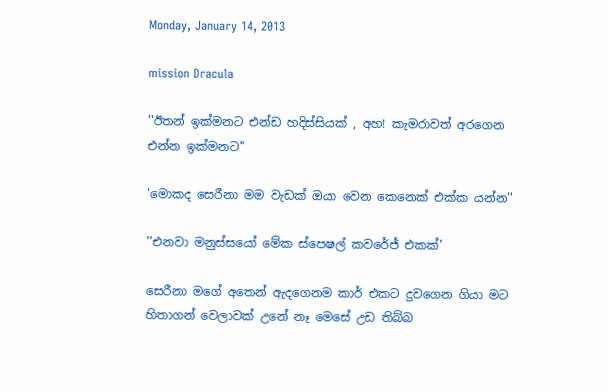Monday, January 14, 2013

mission Dracula

''ඊතන් ඉක්මනට එන්ඩ හදිස්සියක් , අහ! කැමරාවත් අරගෙන එන්න ඉක්මනට''

'මොකද සෙරීනා මම වැඩක් ඔයා වෙන කෙනෙක් එක්ක යන්න''

''එනවා මනුස්සයෝ මේක ස්පෙෂල් කවරේජ් එකක්'

සෙරීනා මගේ අතෙන් ඇදගෙනම කාර් එකට දුවගෙන ගියා මට හිතාගන් වෙලාවක් උනේ නෑ මෙසේ උඩ තිබ්බ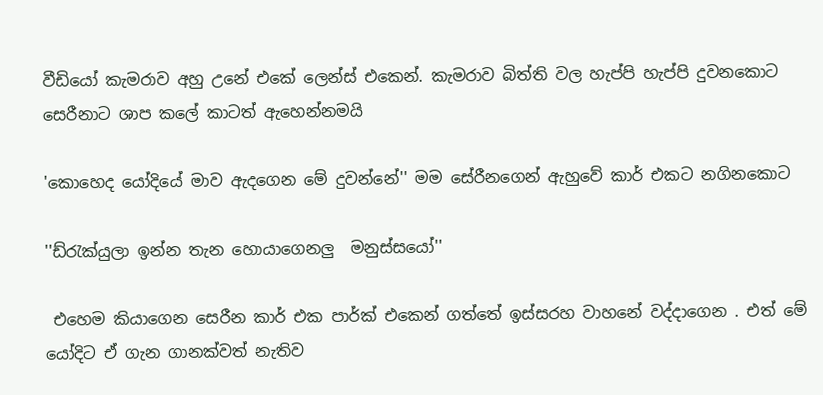වීඩියෝ කැමරාව අහු උනේ එකේ ලෙන්ස් එකෙන්. කැමරාව බිත්ති වල හැප්පි හැප්පි දුවනකොට සෙරීනාට ශාප කලේ කාටත් ඇහෙන්නමයි

'කොහෙද යෝදියේ මාව ඇදගෙන මේ දුවන්නේ'' මම සේරීනගෙන් ඇහුවේ කාර් එකට නගිනකොට

''ඩ්රැක්යුලා ඉන්න තැන හොයාගෙනලු  මනුස්සයෝ''

 එහෙම කියාගෙන සෙරීන කාර් එක පාර්ක්‌ එකෙන් ගත්තේ ඉස්සරහ වාහනේ වද්දාගෙන . එත් මේ යෝදිට ඒ ගැන ගානක්වත් නැතිව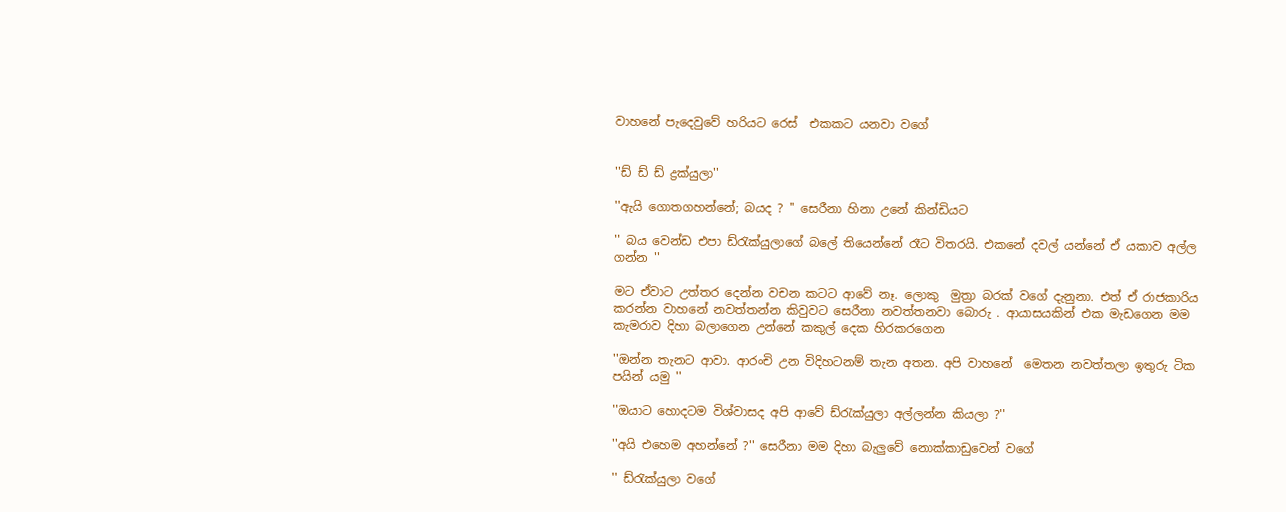වාහනේ පැදෙවුවේ හරියට රෙස්  එකකට යනවා වගේ


''ඩ් ඩ් ඩ් ද්‍රක්යුලා''

''ඇයි ගොතගහන්නේ; බයද ? '' සෙරීනා හිනා උනේ කින්ඩියට

'' බය වෙන්ඩ එපා ඩ්රැක්යුලාගේ බලේ තියෙන්නේ රෑට විතරයි. එකනේ දවල් යන්නේ ඒ යකාව අල්ල ගන්න ''

මට ඒවාට උත්තර දෙන්න වචන කටට ආවේ නෑ. ලොකු  මුත්‍රා බරක් වගේ දැනුනා. එත් ඒ රාජකාරිය කරන්න වාහනේ නවත්තන්න කිවුවට සෙරීනා නවත්තනවා බොරු . ආයාසයකින් එක මැඩගෙන මම කැමරාව දිහා බලාගෙන උන්නේ කකුල් දෙක හිරකරගෙන

''ඔන්න තැනට ආවා. ආරංචි උන විදිහටනම් තැන අතන. අපි වාහනේ  මෙතන නවත්තලා ඉතුරු ටික පයින් යමු ''

''ඔයාට හොදටම විශ්වාසද අපි ආවේ ඩ්රැක්යුලා අල්ලන්න කියලා ?''

''අයි එහෙම අහන්නේ ?'' සෙරීනා මම දිහා බැලුවේ නොක්කාඩුවෙන් වගේ

'' ඩ්රැක්යුලා වගේ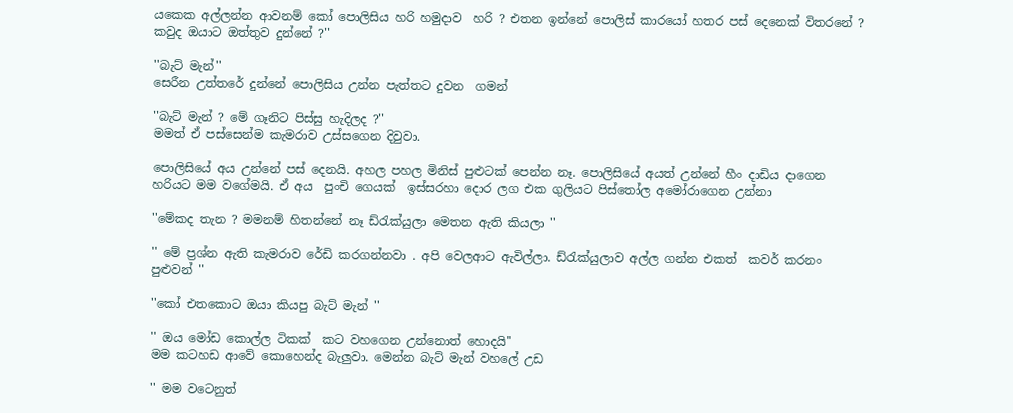යකෙක අල්ලන්න ආවනම් කෝ පොලිසිය හරි හමුදාව  හරි ? එතන ඉන්නේ පොලිස් කාරයෝ හතර පස් දෙනෙක් විතරනේ ? කවුද ඔයාට ඔත්තුව දුන්නේ ?''

''බැට් මැන්''
සෙරීන උත්තරේ දුන්නේ පොලිසිය උන්න පැත්තට දුවන  ගමන්

''බැට් මැන් ? මේ ගෑනිට පිස්සු හැදිලද ?''
මමත් ඒ පස්සෙන්ම කැමරාව උස්සගෙන දිවුවා.

පොලිසියේ අය උන්නේ පස් දෙනයි. අහල පහල මිනිස් පුළුටක් පෙන්න නෑ. පොලිසියේ අයත් උන්නේ හීං දාඩිය දාගෙන හරියට මම වගේමයි. ඒ අය  පුංචි ගෙයක්  ඉස්සරහා දොර ලග එක ගුලියට පිස්තෝල අමෝරාගෙන උන්නා

''මේකද තැන ? මමනම් හිතන්නේ නෑ ඩ්රැක්යුලා මෙතන ඇති කියලා ''

'' මේ ප්‍රශ්න ඇති කැමරාව රේඩි කරගන්නවා . අපි වෙලආට ඇවිල්ලා. ඩ්රැක්යුලාව අල්ල ගන්න එකත්  කවර් කරනං පුළුවන් ''

''කෝ එතකොට ඔයා කියපු බැට් මැන් ''

'' ඔය මෝඩ කොල්ල ටිකක්  කට වහගෙන උන්නොත් හොදයි''
මම කටහඩ ආවේ කොහෙන්ද බැලුවා. මෙන්න බැට් මැන් වහලේ උඩ

'' මම වටෙනුත්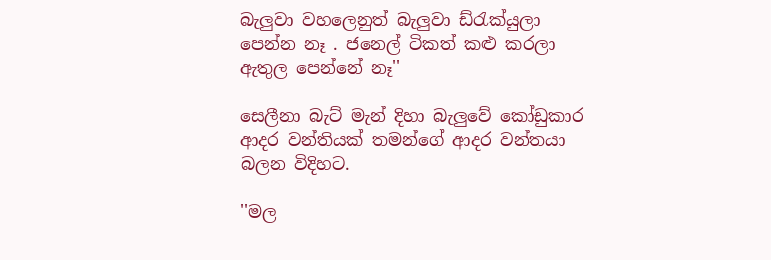බැලුවා වහලෙනුත් බැලුවා ඩ්රැක්යුලා පෙන්න නෑ . ජනෙල් ටිකත් කළු කරලා ඇතුල පෙන්නේ නෑ''

සෙලීනා බැට් මැන් දිහා බැලුවේ කෝඩුකාර ආදර වන්තියක් තමන්ගේ ආදර වන්තයා බලන විදිහට.

''මල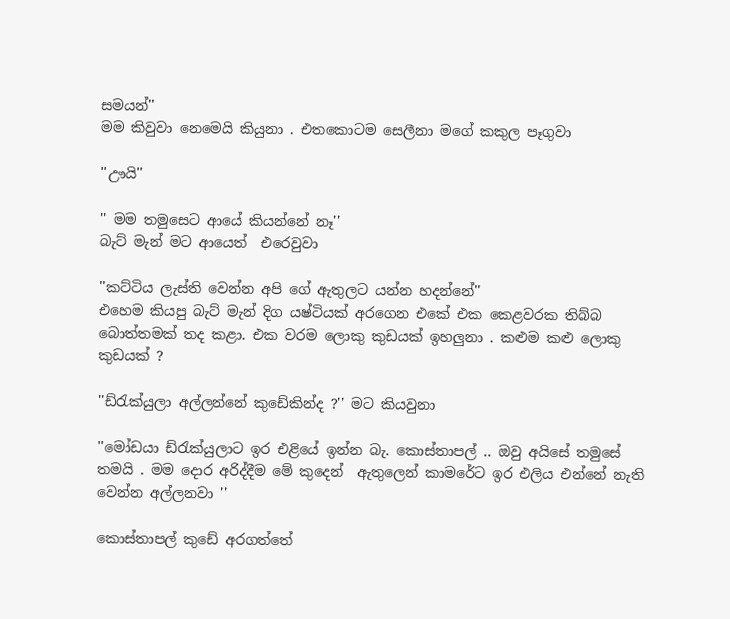සමයන්''
මම කිවුවා නෙමෙයි කියුනා . එතකොටම සෙලීනා මගේ කකුල පෑගුවා

''ඌයි''

'' මම තමුසෙට ආයේ කියන්නේ නෑ''
බැට් මැන් මට ආයෙත්  එරෙවුවා

''කට්ටිය ලැස්ති වෙන්න අපි ගේ ඇතුලට යන්න හදන්නේ''
එහෙම කියපු බැට් මැන් දිග යෂ්ටියක් අරගෙන එකේ එක කෙළවරක තිබ්බ බොත්තමක් තද කළා. එක වරම ලොකු කුඩයක් ඉහලුනා . කළුම කළු ලොකු කුඩයක් ?

''ඩ්රැක්යුලා අල්ලන්නේ කුඩේකින්ද ?'' මට කියවුනා

''මෝඩයා ඩ්රැක්යුලාට ඉර එළියේ ඉන්න බැ. කොස්තාපල් .. ඔවු අයිසේ තමුසේ තමයි . මම දොර අරිද්දීම මේ කුදෙන්  ඇතුලෙන් කාමරේට ඉර එලිය එන්නේ නැති වෙන්න අල්ලනවා ''

කොස්තාපල් කුඩේ අරගත්තේ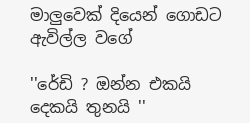මාලුවෙක් දියෙන් ගොඩට ඇවිල්ල වගේ

''රේඩි ? ඔන්න එකයි දෙකයි තුනයි ''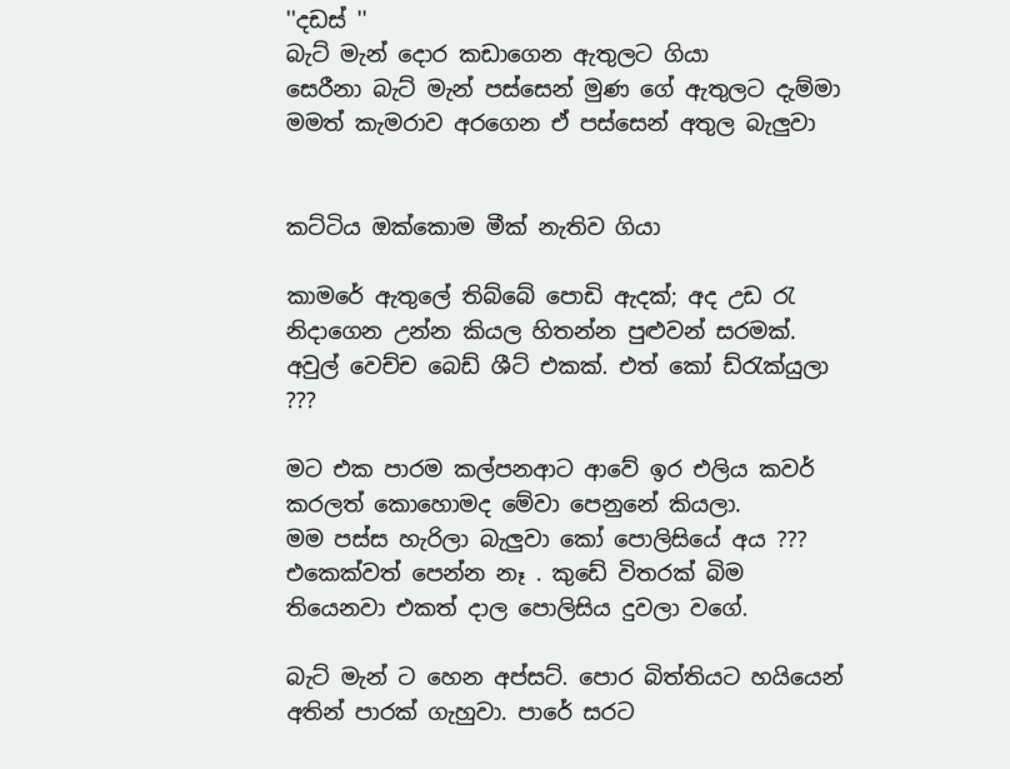''දඩස් ''
බැට් මැන් දොර කඩාගෙන ඇතුලට ගියා
සෙරීනා බැට් මැන් පස්සෙන් මුණ ගේ ඇතුලට දැම්මා
මමත් කැමරාව අරගෙන ඒ පස්සෙන් අතුල බැලුවා


කට්ටිය ඔක්කොම මීක්‌ නැතිව ගියා

කාමරේ ඇතුලේ තිබ්බේ පොඩි ඇදක්; අද උඩ රැ නිදාගෙන උන්න කියල හිතන්න පුළුවන් සරමක්. අවුල් වෙච්ච බෙඩ් ශීට් එකක්. එත් කෝ ඩ්රැක්යුලා ???

මට එක පාරම කල්පනආට ආවේ ඉර එලිය කවර් කරලත් කොහොමද මේවා පෙනුනේ කියලා.
මම පස්ස හැරිලා බැලුවා කෝ පොලිසියේ අය ??? එකෙක්වත් පෙන්න නෑ . කුඩේ විතරක් බිම තියෙනවා එකත් දාල පොලිසිය දුවලා වගේ.

බැට් මැන් ට හෙන අප්සට්. පොර බිත්තියට හයියෙන් අතින් පාරක් ගැහුවා. පාරේ සරට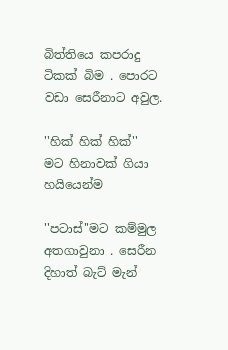බිත්තියෙ කපරාදු ටිකක් බිම . පොරට වඩා සෙරීනාට අවුල.

''හික් හික් හික්''
මට හිනාවක්‌ ගියා හයියෙන්ම

''පටාස්''මට කම්මුල අතගාවුනා . සෙරීන දිහාත් බැට් මැන්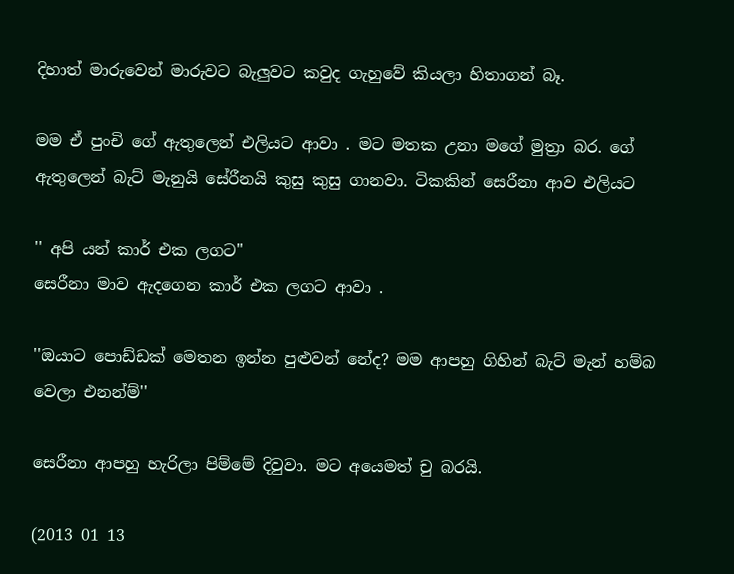දිහාත් මාරුවෙන් මාරුවට බැලුවට කවුද ගැහුවේ කියලා හිතාගන් බෑ.

මම ඒ පුංචි ගේ ඇතුලෙන් එලියට ආවා . මට මතක උනා මගේ මුත්‍රා බර. ගේ ඇතුලෙන් බැට් මැනුයි සේරීනයි කුසු කුසු ගානවා. ටිකකින් සෙරීනා ආව එලියට

'' අපි යන් කාර් එක ලගට''
සෙරීනා මාව ඇදගෙන කාර් එක ලගට ආවා .

''ඔයාට පොඩ්ඩක් මෙතන ඉන්න පුළුවන් නේද? මම ආපහු ගිහින් බැට් මැන් හම්බ වෙලා එනන්ම්''

සෙරීනා ආපහු හැරිලා පිම්මේ දිවුවා. මට අයෙමත් චු බරයි.

(2013 01 13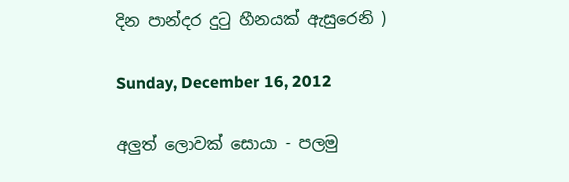දින පාන්දර දුටු හීනයක්‌ ඇසුරෙනි )

Sunday, December 16, 2012

අලුත් ලොවක් සොයා - පලමු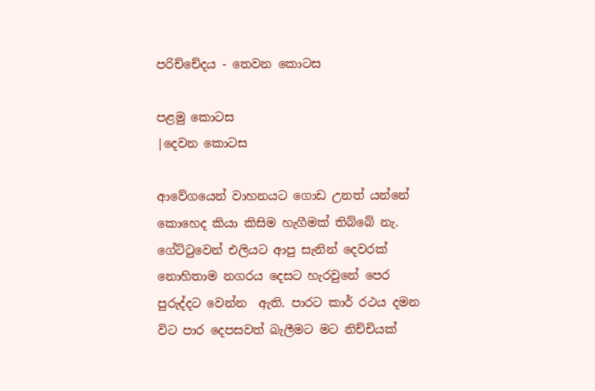පරිච්චේදය - තෙවන කොටස

පළමු කොටස
|දෙවන කොටස

ආවේගයෙන් වාහනයට ගොඩ උනත් යන්නේ කොහෙද කියා කිසිම හැගීමක් තිබ්බේ නැ. ගේට්ටුවෙන් එලියට ආපු සැනින් දෙවරක් නොහිතාම නගරය දෙසට හැරවුනේ පෙර පුරුද්දට වෙන්න  ඇති. පාරට කාර් රථය දමන විට පාර දෙපසවත් බැලීමට මට නිච්චියක්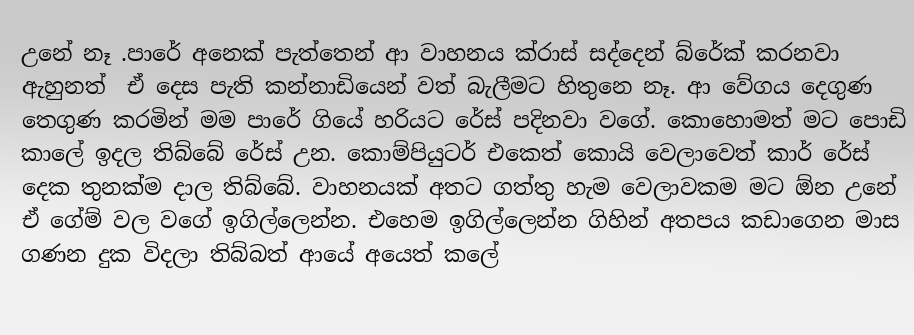උනේ නෑ .පාරේ අනෙක් පැත්තෙන් ආ වාහනය ක්රාස් සද්දෙන් බ්රේක් කරනවා ඇහුනත්  ඒ දෙස පැති කන්නාඩියෙන් වත් බැලීමට හිතුනෙ නෑ. ආ වේගය දෙගුණ තෙගුණ කරමින් මම පාරේ ගියේ හරියට රේස් පදිනවා වගේ. කොහොමත් මට පොඩි කාලේ ඉදල තිබ්බේ රේස් උන. කොම්පියුටර් එකෙත් කොයි වෙලාවෙත් කාර් රේස් දෙක තුනක්ම දාල තිබ්බේ. වාහනයක් අතට ගත්තු හැම වෙලාවකම මට ඕන උනේ ඒ ගේම් වල වගේ ඉගිල්ලෙන්න. එහෙම ඉගිල්ලෙන්න ගිහින් අතපය කඩාගෙන මාස ගණන දුක විදලා තිබ්බත් ආයේ අයෙත් කලේ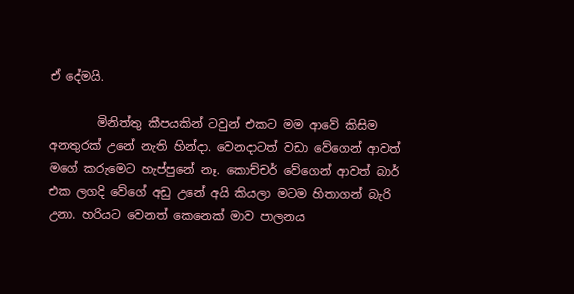ඒ දේමයි.

        මිනිත්තු කීපයකින් ටවුන් එකට මම ආවේ කිසිම අනතුරක් උනේ නැති හින්දා. වෙනදාටත් වඩා වේගෙන් ආවත් මගේ කරුමෙට හැප්පුනේ නෑ. කොච්චර් වේගෙන් ආවත් බාර් එක ලගදි වේගේ අඩු උනේ අයි කියලා මටම හිතාගන් බැරි උනා. හරියට වෙනත් කෙනෙක් මාව පාලනය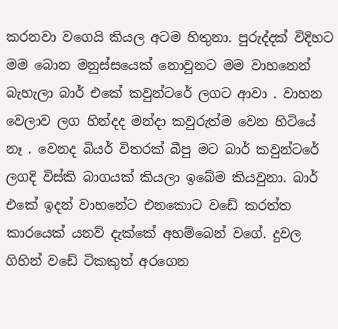කරනවා වගෙයි කියල අටම හිතුනා. පුරුද්දක් විදිහට මම බොන මනුස්සයෙක් නොවුනට මම වාහනෙන් බැහැලා බාර් එකේ කවුන්ටරේ ලගට ආවා . වාහන වෙලාව ලග හින්දද මන්දා කවුරුත්ම වෙන හිටියේ නෑ . වෙනද බියර් විතරක් බීපු මට බාර් කවුන්ටරේ ලගදි විස්කි බාගයක් කියලා ඉබේම කියවුනා. බාර් එකේ ඉදන් වාහනේට එනකොට වඩේ කරත්ත කාරයෙක් යනව් දැක්කේ අහම්බෙන් වගේ. දුවල ගිහින් වඩේ ටිකකුත් අරගෙන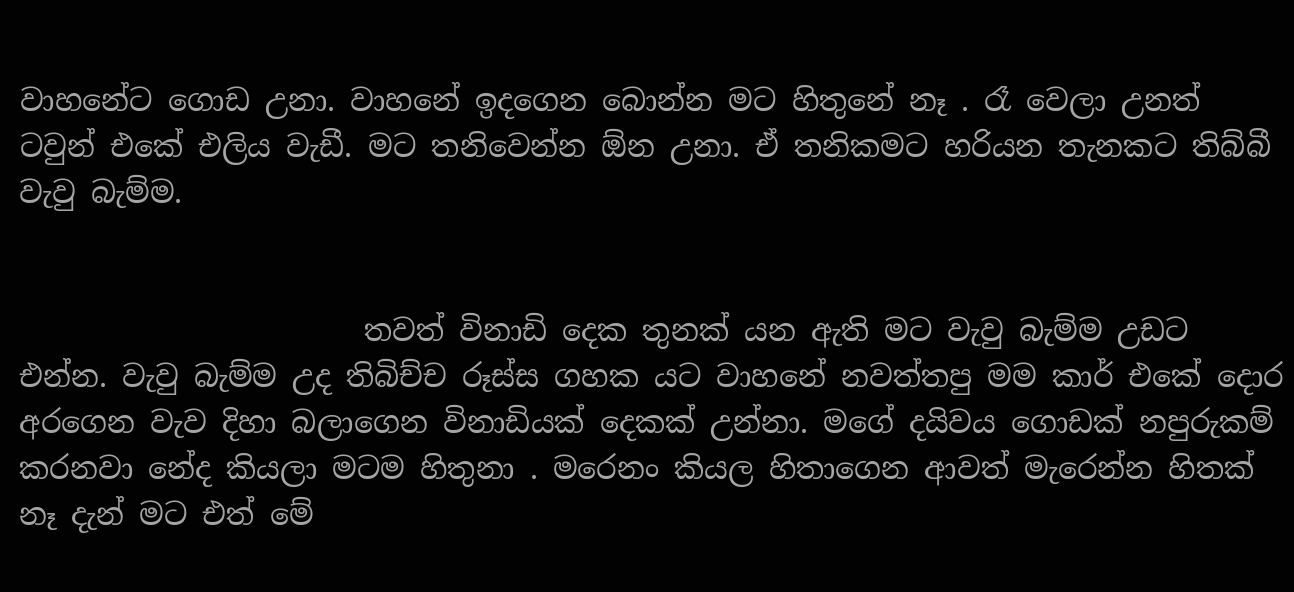වාහනේට ගොඩ උනා. වාහනේ ඉදගෙන බොන්න මට හිතුනේ නෑ . රෑ වෙලා උනත් ටවුන් එකේ එලිය වැඩී. මට තනිවෙන්න ඕන උනා. ඒ තනිකමට හරියන තැනකට තිබ්බී වැවු බැම්ම.


                       තවත් විනාඩි දෙක තුනක් යන ඇති මට වැවු බැම්ම උඩට එන්න. වැවු බැම්ම උද තිබිච්ච රූස්ස ගහක යට වාහනේ නවත්තපු මම කාර් එකේ දොර අරගෙන වැව දිහා බලාගෙන විනාඩියක් දෙකක් උන්නා. මගේ දයිවය ගොඩක් නපුරුකම් කරනවා නේද කියලා මටම හිතුනා . මරෙනං කියල හිතාගෙන ආවත් මැරෙන්න හිතක් නෑ දැන් මට එත් මේ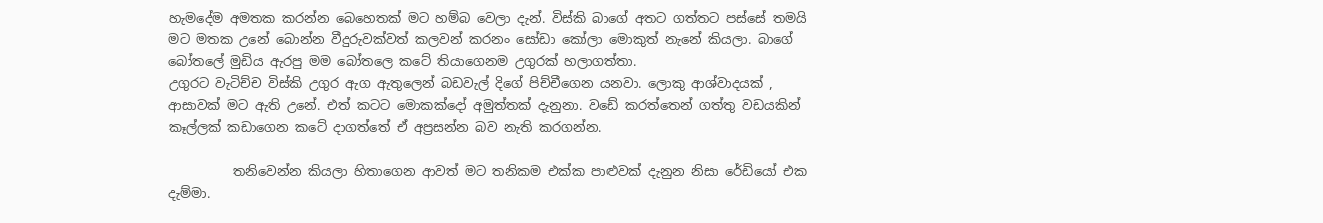හැමදේම අමතක කරන්න බෙහෙතක් මට හම්බ වෙලා දැන්. විස්කි බාගේ අතට ගත්තට පස්සේ තමයි මට මතක උනේ බොන්න වීදුරුවක්වත් කලවන් කරනං සෝඩා කෝලා මොකුත් නැනේ කියලා. බාගේ බෝතලේ මුඩිය ඇරපු මම බෝතලෙ කටේ තියාගෙනම උගුරක්‌ හලාගත්තා.
උගුරට වැටිච්ච විස්කි උගුර ඇග ඇතුලෙන් බඩවැල් දිගේ පිච්චීගෙන යනවා. ලොකු ආශ්වාදයක් , ආසාවක් මට ඇති උනේ. එත් කටට මොකක්දෝ අමුත්තක් දැනුනා. වඩේ කරත්තෙන් ගත්තු වඩයකින් කෑල්ලක් කඩාගෙන කටේ දාගත්තේ ඒ අප්‍රසන්න බව නැති කරගන්න.

          තනිවෙන්න කියලා හිතාගෙන ආවත් මට තනිකම එක්ක පාළුවක් දැනුන නිසා රේඩියෝ එක දැම්මා.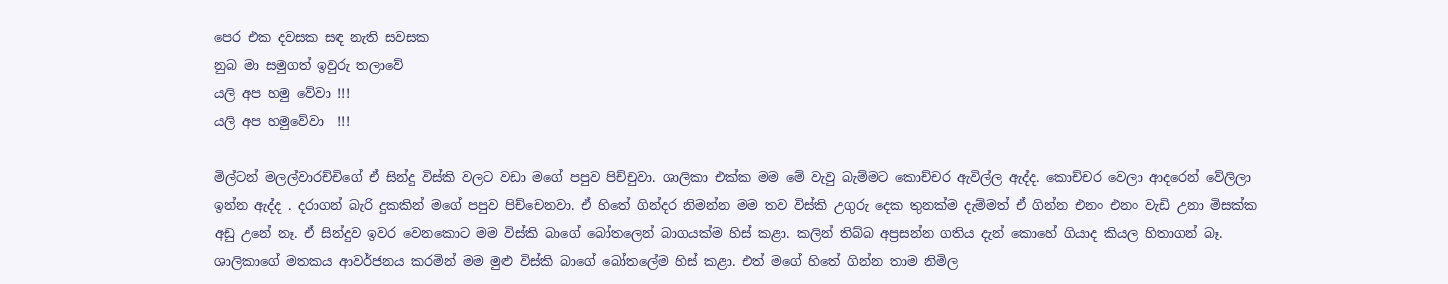පෙර එක දවසක සඳ නැති සවසක
නුබ මා සමුගත් ඉවුරු තලාවේ
යලි අප හමු වේවා !!!
යලි අප හමුවේවා  !!!

මිල්ටන් මලල්වාරච්චිගේ ඒ සින්දු විස්කි වලට වඩා මගේ පපුව පිච්චුවා. ශාලිකා එක්ක මම මේ වැවු බැම්මට කොච්චර ඇවිල්ල ඇද්ද. කොච්චර වෙලා ආදරෙන් වේලිලා ඉන්න ඇද්ද . දරාගන් බැරි දුකකින් මගේ පපුව පිච්චෙනවා. ඒ හිතේ ගින්දර නිමන්න මම තව විස්කි උගුරු දෙක තුනක්ම දැම්මත් ඒ ගින්න එනං එනං වැඩි උනා මිසක්ක අඩු උනේ නෑ. ඒ සින්දුව ඉවර වෙනකොට මම විස්කි බාගේ බෝතලෙන් බාගයක්ම හිස් කළා. කලින් තිබ්බ අප්‍රසන්න ගතිය දැන් කොහේ ගියාද කියල හිතාගන් බෑ. ශාලිකාගේ මතකය ආවර්ජනය කරමින් මම මුළු විස්කි බාගේ බෝතලේම හිස් කළා. එත් මගේ හිතේ ගින්න තාම නිමිල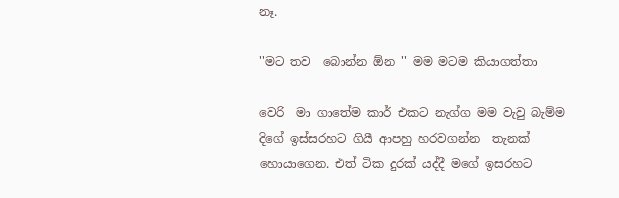නෑ.

''මට තව  බොන්න ඕන '' මම මටම කියාගත්තා

වෙරි  මා ගාතේම කාර් එකට නැග්ග මම වැවු බැම්ම දිගේ ඉස්සරහට ගියී ආපහු හරවගන්න  තැනක් හොයාගෙන. එත් ටික දුරක් යද්දී මගේ ඉසරහට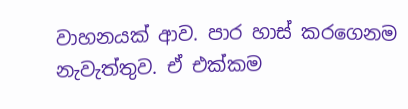වාහනයක් ආව. පාර හාස්‍ කරගෙනම නැවැත්තුව. ඒ එක්කම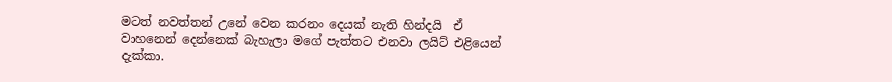මටත් නවත්තන් උනේ වෙන කරනං දෙයක් නැති හින්දයි  ඒ වාහනෙන් දෙන්නෙක් බැහැලා මගේ පැත්තට එනවා ලයිට් එළියෙන් දැක්කා.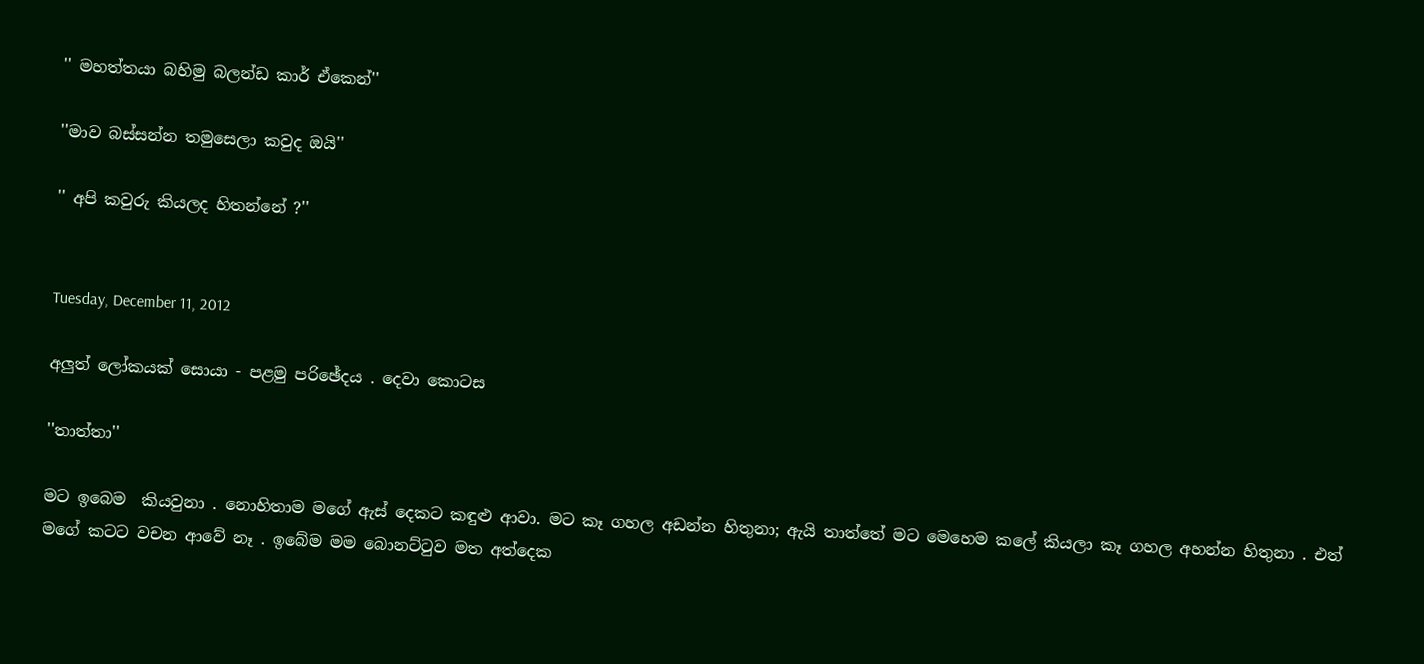'' මහත්තයා බහිමු බලන්ඩ කාර් ඒකෙන්''

''මාව බස්සන්න තමුසෙලා කවුද ඔයි''

'' අපි කවුරු කියලද හිතන්නේ ?''


Tuesday, December 11, 2012

අලුත් ලෝකයක් සොයා - පළමු පරිඡේදය . දෙවා කොටස

''තාත්තා''

මට ඉබෙම  කියවුනා . නොහිතාම මගේ ඇස් දෙකට කඳුළු ආවා. මට කෑ ගහල අඩන්න හිතුනා; ඇයි තාත්තේ මට මෙහෙම කලේ කියලා කෑ ගහල අහන්න හිතුනා . එත් මගේ කටට වචන ආවේ නෑ . ඉබේම මම බොනට්ටුව මත අත්දෙක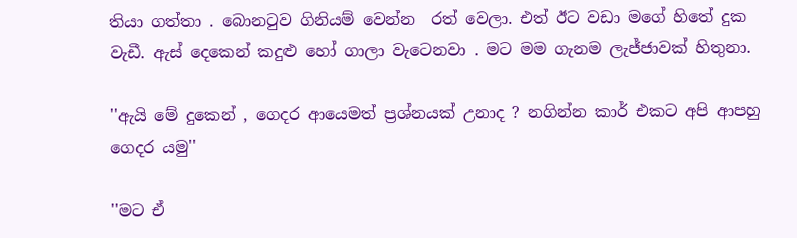තියා ගත්තා . බොනටුව ගිනියම් වෙන්න  රත් වෙලා. එත් ඊට වඩා මගේ හිතේ දුක වැඩී. ඇස් දෙකෙන් කදුළු හෝ ගාලා වැටෙනවා . මට මම ගැනම ලැජ්ජාවක් හිතුනා.

''ඇයි මේ දුකෙන් , ගෙදර ආයෙමත් ප්‍රශ්නයක් උනාද ? නගින්න කාර් එකට අපි ආපහු ගෙදර යමු''

''මට ඒ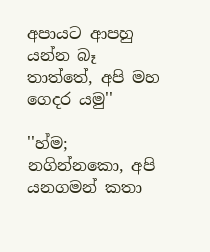අපායට ආපහු යන්න බෑ තාත්තේ, අපි මහ ගෙදර යමු''

''හ්ම; නගින්නකො, අපි යනගමන් කතා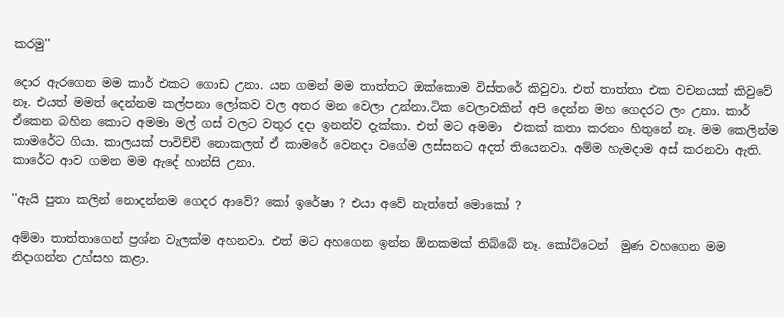කරමු''

දොර ඇරගෙන මම කාර් එකට ගොඩ උනා. යන ගමන් මම තාත්තට ඔක්කොම විස්තරේ කිවුවා. එත් තාත්තා එක වචනයක් කිවුවේ නෑ. එයත් මමත් දෙන්නම කල්පනා ලෝකව වල අතර මන වෙලා උන්නා.ටික වෙලාවකින් අපි දෙන්න මහ ගෙදරට ලං උනා. කාර් ඒකෙන බහින කොට අමමා මල් ගස් වලට වතුර දදා ඉනන්ව දැක්කා. එත් මට අමමා  එකක් කතා කරනං හිතුනේ නෑ. මම කෙලින්ම කාමරේට ගියා. කාලයක් පාවිච්චි නොකලත් ඒ කාමරේ වෙනදා වගේම ලස්සනට අදත් තියෙනවා. අම්ම හැමදාම අස් කරනවා ඇති. කාරේට ආව ගමන මම ඇදේ හාන්සි උනා.

''ඇයි පුතා කලින් නොදන්නම ගෙදර ආවේ? කෝ ඉරේෂා ? එයා අවේ නැත්තේ මොකෝ ?

අම්මා තාත්තාගෙන් ප්‍රශ්න වැලක්ම අහනවා. එත් මට අහගෙන ඉන්න ඕනකමක් තිබ්බේ නෑ. කෝට්ටෙන්  මුණ වහගෙන මම නිදාගන්න උහ්සහ කළා.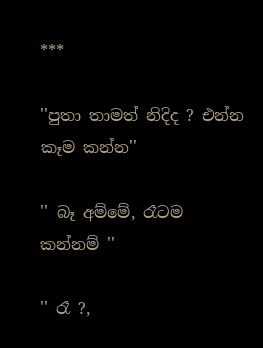***

''පුතා තාමත් නිදිද ? එන්න කෑම කන්න''

'' බෑ අම්මේ, රෑටම කන්නම් ''

'' රෑ ?,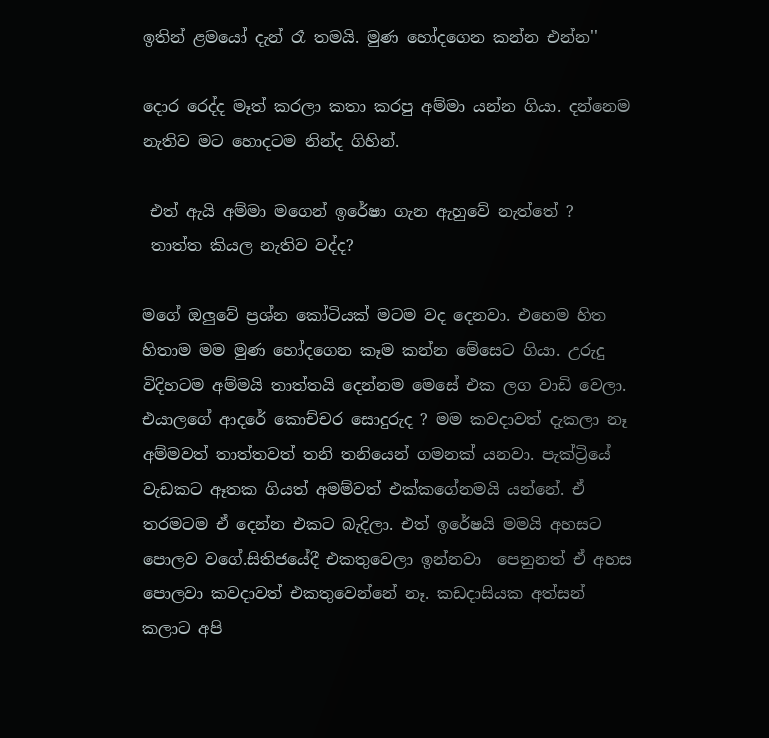ඉතින් ළමයෝ දැන් රෑ තමයි. මුණ හෝදගෙන කන්න එන්න''

දොර රෙද්ද මෑත් කරලා කතා කරපු අම්මා යන්න ගියා. දන්නෙම නැතිව මට හොදටම නින්ද ගිහින්.

 එත් ඇයි අම්මා මගෙන් ඉරේෂා ගැන ඇහුවේ නැත්තේ ?
 තාත්ත කියල නැතිව වද්ද?

මගේ ඔලුවේ ප්‍රශ්න කෝටියක්‌ මටම වද දෙනවා. එහෙම හිත හිතාම මම මුණ හෝදගෙන කෑම කන්න මේසෙට ගියා. උරුදු විදිහටම අම්මයි තාත්තයි දෙන්නම මෙසේ එක ලග වාඩි වෙලා. එයාලගේ ආදරේ කොච්චර සොදුරුද ? මම කවදාවත් දැකලා නෑ අම්මවත් තාත්තවත් තනි තනියෙන් ගමනක් යනවා. පැක්ට්‍රියේ වැඩකට ඈතක ගියත් අමම්වත් එක්කගේනමයි යන්නේ. ඒ තරමටම ඒ දෙන්න එකට බැදිලා. එත් ඉරේෂයි මමයි අහසට පොලව වගේ.සිතිජයේදී එකතුවෙලා ඉන්නවා  පෙනුනත් ඒ අහස පොලවා කවදාවත් එකතුවෙන්නේ නෑ. කඩදාසියක අත්සන් කලාට අපි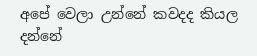අපේ වෙලා උන්නේ කවදද කියල දන්නේ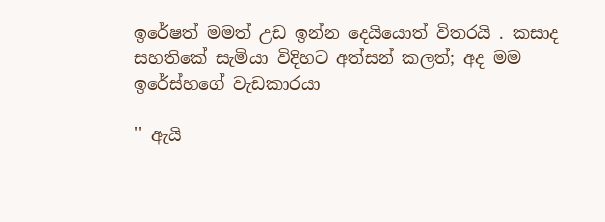ඉරේෂත් මමත් උඩ ඉන්න දෙයියොත් විතරයි . කසාද සහතිකේ සැමියා විදිහට අත්සන් කලත්; අද මම ඉරේස්හගේ වැඩකාරයා

'' ඇයි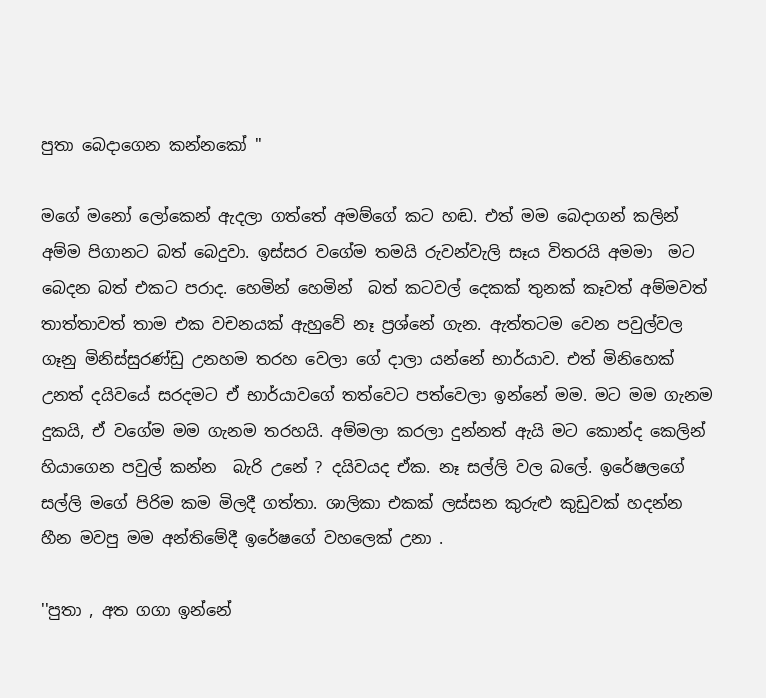පුතා බෙදාගෙන කන්නකෝ ''

මගේ මනෝ ලෝකෙන් ඇදලා ගත්තේ අමම්ගේ කට හඬ. එත් මම බෙදාගන් කලින් අම්ම පිගානට බත් බෙදුවා. ඉස්සර වගේම තමයි රුවන්වැලි සෑය විතරයි අමමා  මට බෙදන බත් එකට පරාද. හෙමින් හෙමින්  බත් කටවල් දෙකක් තුනක් කෑවත් අම්මවත් තාත්තාවත් තාම එක වචනයක් ඇහුවේ නෑ ප්‍රශ්නේ ගැන. ඇත්තටම වෙන පවුල්වල ගෑනු මිනිස්සුරණ්ඩු උනහම තරහ වෙලා ගේ දාලා යන්නේ භාර්යාව. එත් මිනිහෙක් උනත් දයිවයේ සරදමට ඒ භාර්යාවගේ තත්වෙට පත්වෙලා ඉන්නේ මම. මට මම ගැනම දුකයි, ඒ වගේම මම ගැනම තරහයි. අම්මලා කරලා දුන්නත් ඇයි මට කොන්ද කෙලින් හියාගෙන පවුල් කන්න  බැරි උනේ ? දයිවයද ඒක. නෑ සල්ලි වල බලේ. ඉරේෂලගේ  සල්ලි මගේ පිරිම කම මිලදී ගත්තා. ශාලිකා එකක් ලස්සන කුරුළු කුඩුවක් හදන්න හීන මවපු මම අන්තිමේදී ඉරේෂගේ වහලෙක් උනා .

''පුතා , අත ගගා ඉන්නේ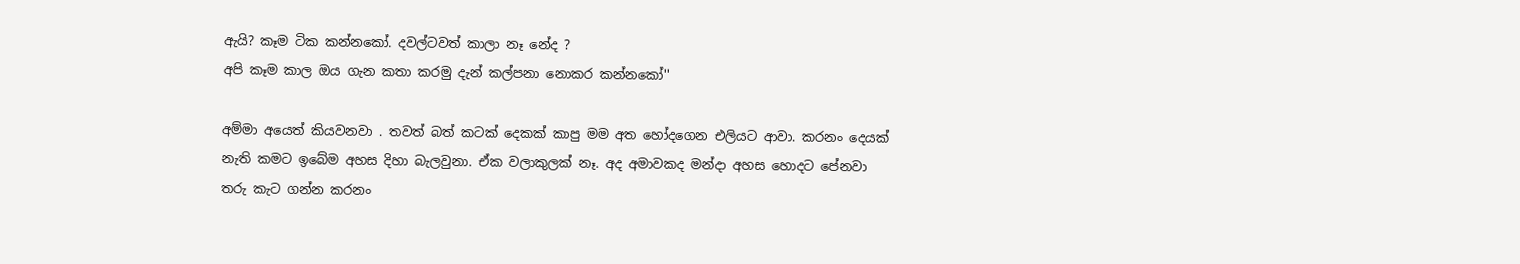ඇයි? කෑම ටික කන්නකෝ. දවල්ටවත් කාලා නෑ නේද ?
අපි කෑම කාල ඔය ගැන කතා කරමු දැන් කල්පනා නොකර කන්නකෝ''

අම්මා අයෙත් කියවනවා . තවත් බත් කටක් දෙකක් කාපු මම අත හෝදගෙන එලියට ආවා. කරනං දෙයක් නැති කමට ඉබේම අහස දිහා බැලවුනා. ඒක වලාකුලක් නෑ. අද අමාවකද මන්දා අහස හොදට පේනවා  තරු කැට ගන්න කරනං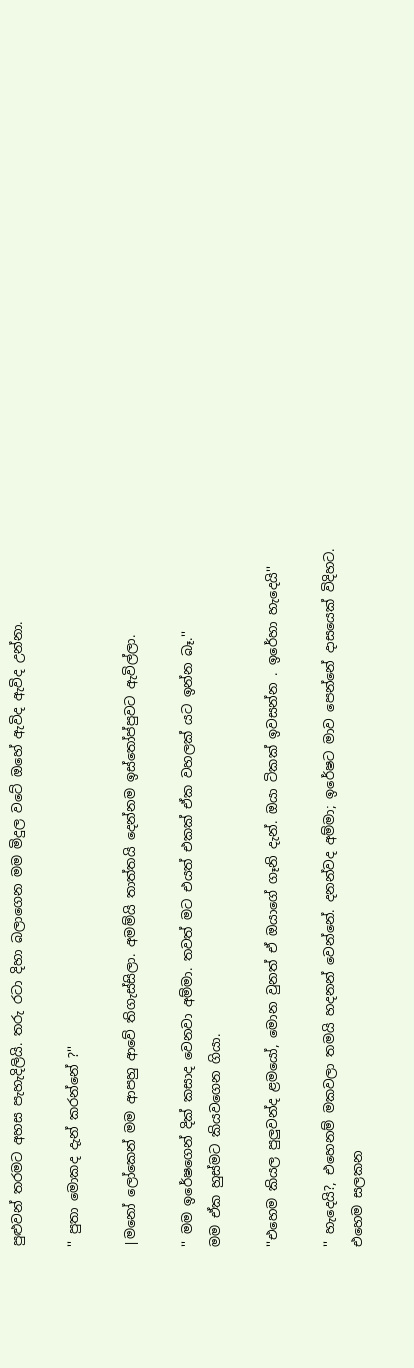පුළුවන් තරමට අහස පැහැදිලියි. තරු රටා දිහා බලාගෙන මම මිදුල වටේ ඔහේ ඇවිද ඇවිද උන්නා.

'' පුතා මොකද දැන් කරන්නේ ?''

|මනෝ ලෝකෙන් මම ආපහු ආවේ තිගැස්සිලා. අමම්යි තාත්තයි දෙන්නම ඉස්තෝප්පුවට ඇවිල්ලා.

'' මම ඉරේෂගෙන් දික් කසාද වෙනවා අම්මා. තවත් මට එයත් එකක් ඒක වහලක් යට ඉන්න බෑ.''
මම ඒක හුස්මට කියවගෙන ගියා.

''එහෙම කියල පුලුවන්ද ළමයෝ, මොන වුනත් ඒ ඔයාගේ ගෑනි දැන්. ඔයා ටිකක් ඉවසන්න . ඉරේහා හැදෙයි''

'' හැදෙයි?, එහෙනම් මකවලා තමයි හදනන් වෙන්නේ. දනන්වද අම්මා; ඉරේෂට මාව පෙන්නේ දාසයෙක් විදිහට. එහෙම සලකන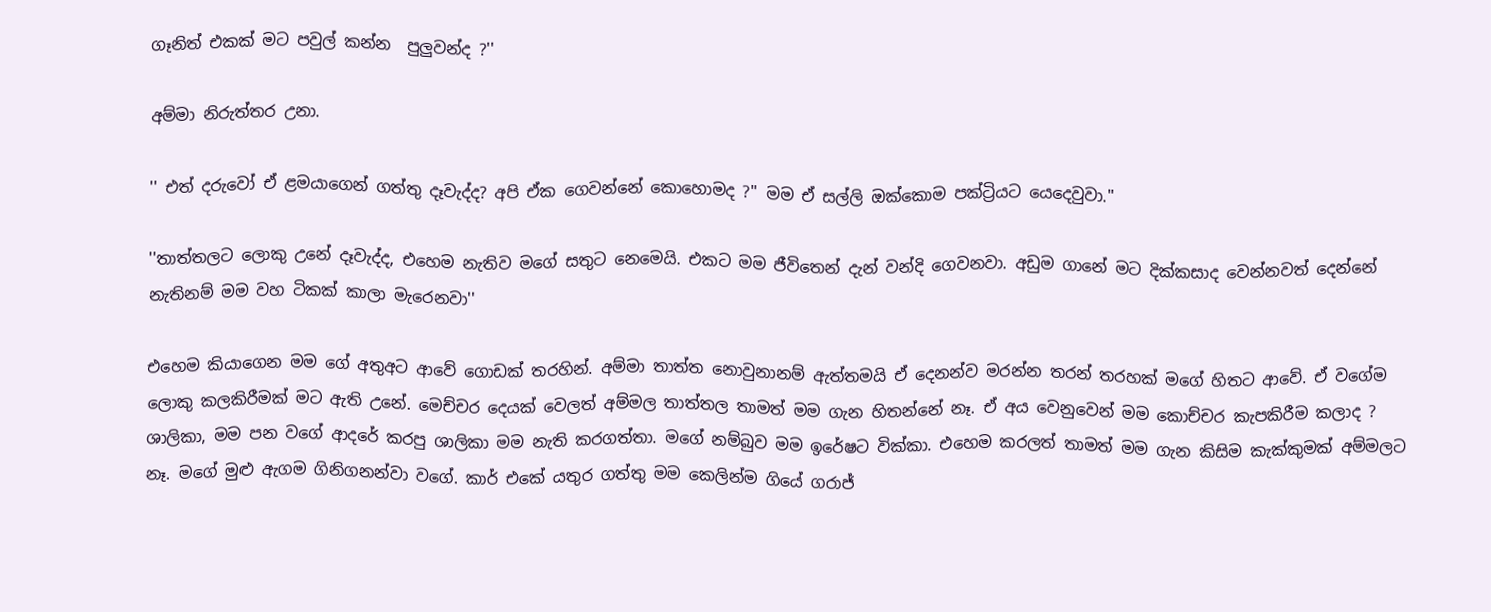ගෑනිත් එකක් මට පවුල් කන්න  පුලුවන්ද ?''

අම්මා නිරුත්තර උනා.

'' එත් දරුවෝ ඒ ළමයාගෙන් ගත්තු දෑවැද්ද? අපි ඒක ගෙවන්නේ කොහොමද ?'' මම ඒ සල්ලි ඔක්කොම පක්ට්‍රියට යෙදෙවුවා.''

''තාත්තලට ලොකු උනේ දෑවැද්ද, එහෙම නැතිව මගේ සතුට නෙමෙයි. එකට මම ජීවිතෙන් දැන් වන්දි ගෙවනවා. අඩුම ගානේ මට දික්කසාද වෙන්නවත් දෙන්නේ නැතිනම් මම වහ ටිකක් කාලා මැරෙනවා''

එහෙම කියාගෙන මම ගේ අතුඅට ආවේ ගොඩක් තරහින්. අම්මා තාත්ත නොවුනානම් ඇත්තමයි ඒ දෙනන්ව මරන්න තරන් තරහක් මගේ හිතට ආවේ. ඒ වගේම ලොකු කලකිරීමක් මට ඇති උනේ. මෙච්චර දෙයක් වෙලත් අම්මල තාත්තල තාමත් මම ගැන හිතන්නේ නෑ. ඒ අය වෙනුවෙන් මම කොච්චර කැපකිරීම කලාද ? ශාලිකා, මම පන වගේ ආදරේ කරපු ශාලිකා මම නැති කරගත්තා. මගේ නම්බුව මම ඉරේෂට වික්කා. එහෙම කරලත් තාමත් මම ගැන කිසිම කැක්කුමක් අම්මලට නෑ. මගේ මුළු ඇගම ගිනිගනන්වා වගේ. කාර් එකේ යතුර ගත්තු මම කෙලින්ම ගියේ ගරාජ්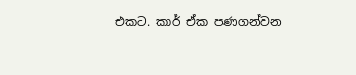එකට. කාර් ඒක පණගන්වන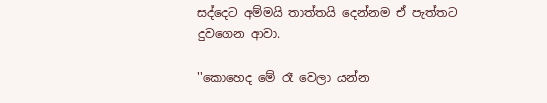සද්දෙට අම්මයි තාත්තයි දෙන්නම ඒ පැත්තට දුවගෙන ආවා.

''කොහෙද මේ රෑ වෙලා යන්න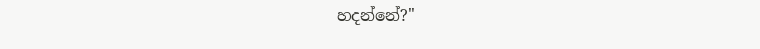හදන්නේ?''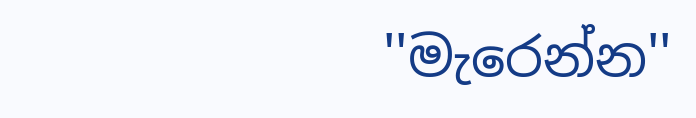''මැරෙන්න''